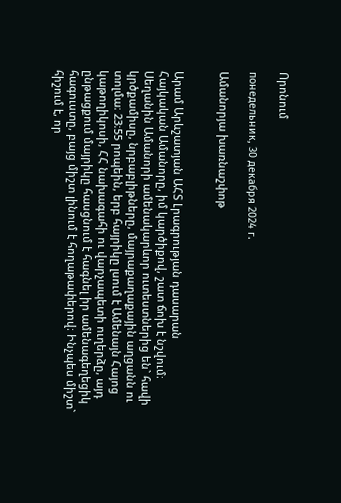Որոնում

понедельник, 30 декабря 2024 г.

Ամանորյա խառնաշփոթ


Արամ Արևշատյան ԱՀՏ Լրագրության դասարան
Հայկական Ամանորը, իմ կարծիքով, շատ ճոխ է նշվում։ Սեղանին Ամանորի ամենակարևոր ուտեստներից են` հավի կրծքամիսը, նրբաբլիթները, մայրաքաղաքային աղցանն ու  տոլմա։ 23։55 րոպեին, երբ հայրիկը լսում է Ամենայն Հայոց կաթողիկոսի, ՀՀ նախագահի ու վարչապետի ուղերձը, այդ ընթացքում մայրիկը հասցնում է հագնել իր ամենագեղեցիկ հագուստը, բայց միշտ լինում է հողաթափերով։ Ինչպես միշտ` հիշում է, որ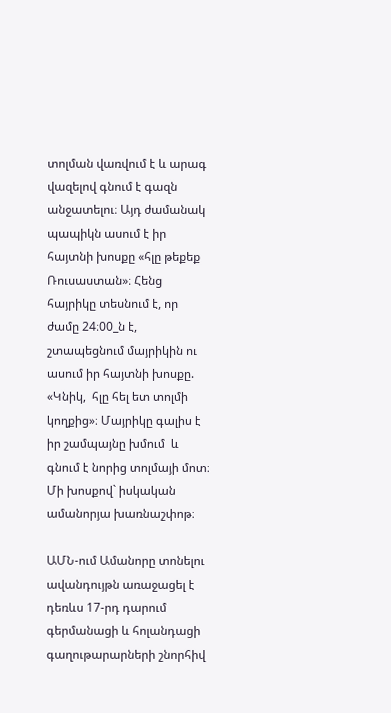տոլման վառվում է և արագ վազելով գնում է գազն անջատելու։ Այդ ժամանակ պապիկն ասում է իր հայտնի խոսքը «հլը թեքեք Ռուսաստան»։ Հենց հայրիկը տեսնում է, որ ժամը 24։00_ն է, շտապեցնում մայրիկին ու ասում իր հայտնի խոսքը. «Կնիկ,  հլը հել ետ տոլմի կողքից»։ Մայրիկը գալիս է իր շամպայնը խմում  և գնում է նորից տոլմայի մոտ։ Մի խոսքով` իսկական ամանորյա խառնաշփոթ։

ԱՄՆ-ում Ամանորը տոնելու ավանդույթն առաջացել է դեռևս 17-րդ դարում գերմանացի և հոլանդացի գաղութարարների շնորհիվ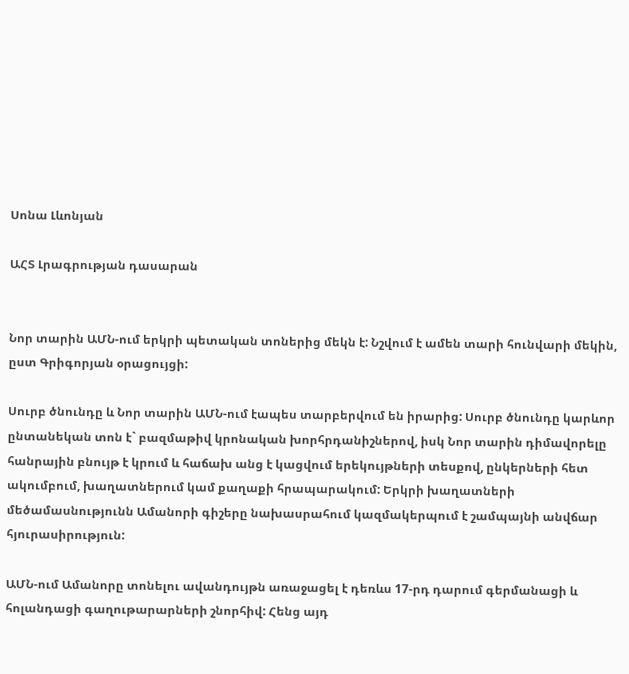Սոնա Լևոնյան

ԱՀՏ Լրագրության դասարան


Նոր տարին ԱՄՆ-ում երկրի պետական տոներից մեկն է: Նշվում է ամեն տարի հունվարի մեկին, ըստ Գրիգորյան օրացույցի:

Սուրբ ծնունդը և Նոր տարին ԱՄՆ-ում էապես տարբերվում են իրարից: Սուրբ ծնունդը կարևոր ընտանեկան տոն է` բազմաթիվ կրոնական խորհրդանիշներով, իսկ Նոր տարին դիմավորելը հանրային բնույթ է կրում և հաճախ անց է կացվում երեկույթների տեսքով, ընկերների հետ ակումբում, խաղատներում կամ քաղաքի հրապարակում: Երկրի խաղատների մեծամասնությունն Ամանորի գիշերը նախասրահում կազմակերպում է շամպայնի անվճար հյուրասիրություն:

ԱՄՆ-ում Ամանորը տոնելու ավանդույթն առաջացել է դեռևս 17-րդ դարում գերմանացի և հոլանդացի գաղութարարների շնորհիվ: Հենց այդ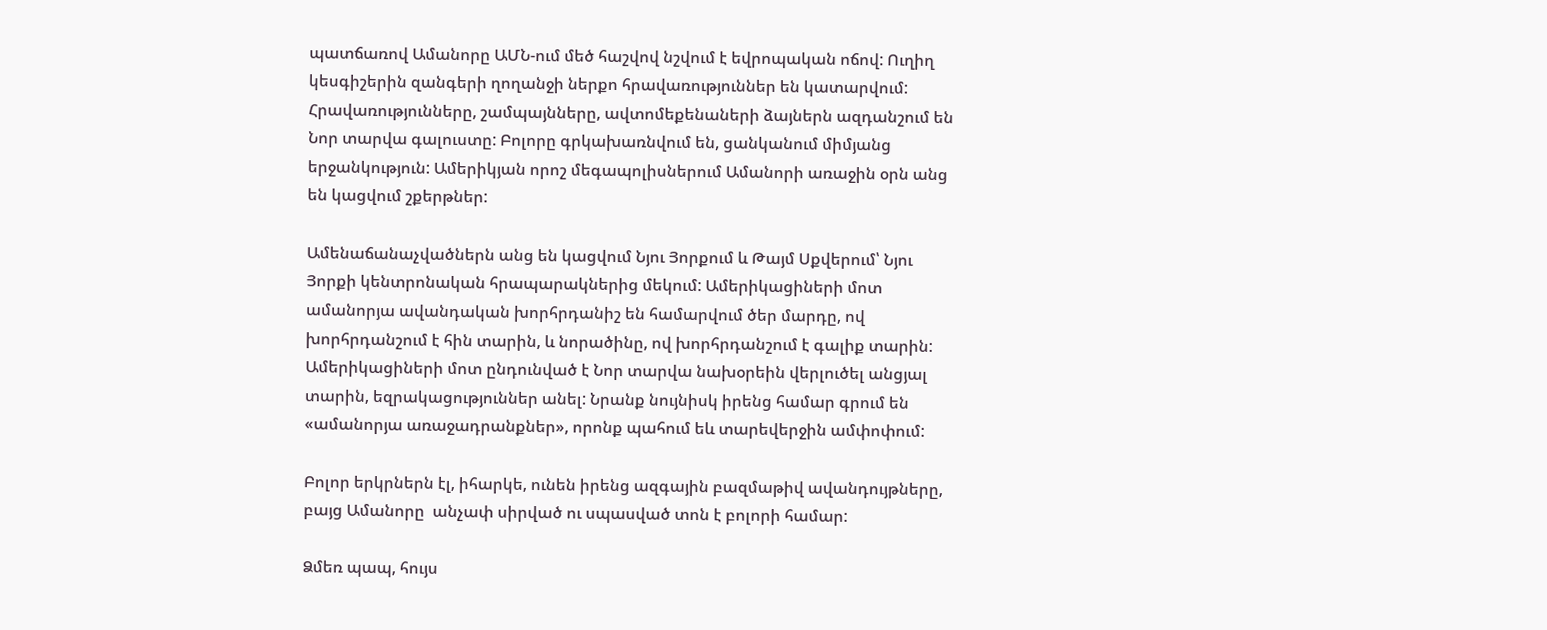պատճառով Ամանորը ԱՄՆ-ում մեծ հաշվով նշվում է եվրոպական ոճով: Ուղիղ կեսգիշերին զանգերի ղողանջի ներքո հրավառություններ են կատարվում: Հրավառությունները, շամպայնները, ավտոմեքենաների ձայներն ազդանշում են Նոր տարվա գալուստը: Բոլորը գրկախառնվում են, ցանկանում միմյանց երջանկություն: Ամերիկյան որոշ մեգապոլիսներում Ամանորի առաջին օրն անց են կացվում շքերթներ:

Ամենաճանաչվածներն անց են կացվում Նյու Յորքում և Թայմ Սքվերում՝ Նյու Յորքի կենտրոնական հրապարակներից մեկում: Ամերիկացիների մոտ ամանորյա ավանդական խորհրդանիշ են համարվում ծեր մարդը, ով խորհրդանշում է հին տարին, և նորածինը, ով խորհրդանշում է գալիք տարին: Ամերիկացիների մոտ ընդունված է Նոր տարվա նախօրեին վերլուծել անցյալ տարին, եզրակացություններ անել: Նրանք նույնիսկ իրենց համար գրում են «ամանորյա առաջադրանքներ», որոնք պահում եև տարեվերջին ամփոփում:

Բոլոր երկրներն էլ, իհարկե, ունեն իրենց ազգային բազմաթիվ ավանդույթները, բայց Ամանորը  անչափ սիրված ու սպասված տոն է բոլորի համար:

Ձմեռ պապ, հույս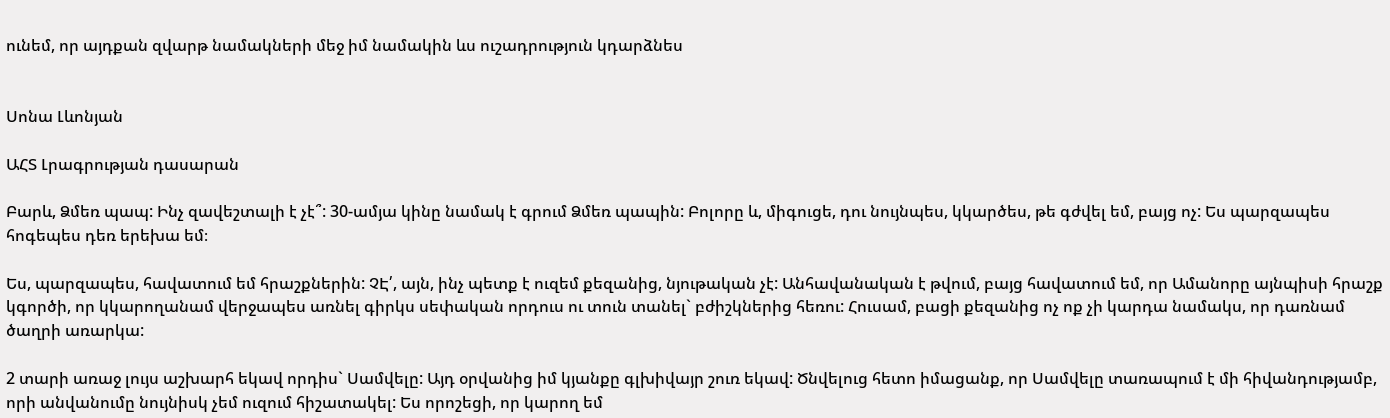ունեմ, որ այդքան զվարթ նամակների մեջ իմ նամակին ևս ուշադրություն կդարձնես


Սոնա Լևոնյան

ԱՀՏ Լրագրության դասարան

Բարև, Ձմեռ պապ: Ինչ զավեշտալի է չէ՞: 30-ամյա կինը նամակ է գրում Ձմեռ պապին: Բոլորը և, միգուցե, դու նույնպես, կկարծես, թե գժվել եմ, բայց ոչ: Ես պարզապես հոգեպես դեռ երեխա եմ։

Ես, պարզապես, հավատում եմ հրաշքներին: ՉԷ՛, այն, ինչ պետք է ուզեմ քեզանից, նյութական չէ: Անհավանական է թվում, բայց հավատում եմ, որ Ամանորը այնպիսի հրաշք կգործի, որ կկարողանամ վերջապես առնել գիրկս սեփական որդուս ու տուն տանել` բժիշկներից հեռու: Հուսամ, բացի քեզանից ոչ ոք չի կարդա նամակս, որ դառնամ ծաղրի առարկա:

2 տարի առաջ լույս աշխարհ եկավ որդիս` Սամվելը: Այդ օրվանից իմ կյանքը գլխիվայր շուռ եկավ: Ծնվելուց հետո իմացանք, որ Սամվելը տառապում է մի հիվանդությամբ, որի անվանումը նույնիսկ չեմ ուզում հիշատակել: Ես որոշեցի, որ կարող եմ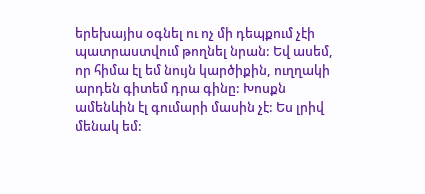երեխայիս օգնել ու ոչ մի դեպքում չէի պատրաստվում թողնել նրան: Եվ ասեմ, որ հիմա էլ եմ նույն կարծիքին, ուղղակի  արդեն գիտեմ դրա գինը: Խոսքն ամենևին էլ գումարի մասին չէ: Ես լրիվ մենակ եմ: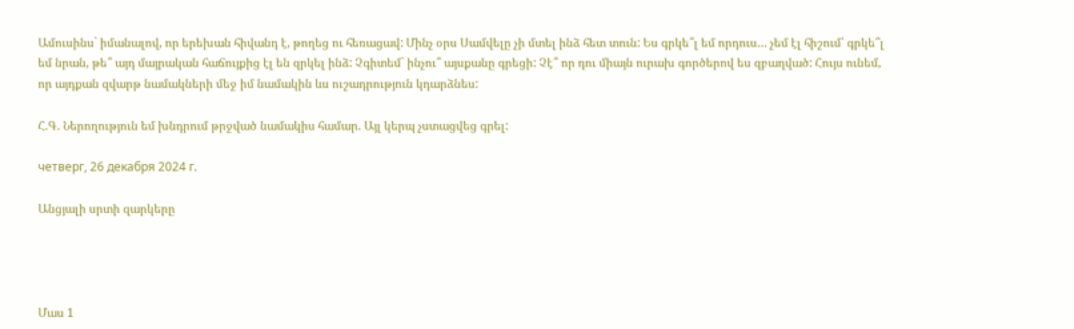Ամուսինս` իմանալով, որ երեխան հիվանդ է, թողեց ու հեռացավ: Մինչ օրս Սամվելը չի մտել ինձ հետ տուն: Ես գրկե՞լ եմ որդուս… չեմ էլ հիշում՝ գրկե՞լ եմ նրան, թե՞ այդ մայրական հաճույքից էլ են զրկել ինձ: Չգիտեմ` ինչու՞ այսքանը գրեցի: Չէ՞ որ դու միայն ուրախ գործերով ես զբաղված: Հույս ունեմ, որ այդքան զվարթ նամակների մեջ իմ նամակին ևս ուշադրություն կդարձնես:

Հ.Գ. Ներողություն եմ խնդրում թրջված նամակիս համար. Այլ կերպ չստացվեց գրել:

четверг, 26 декабря 2024 г.

Անցյալի սրտի զարկերը




Մաս 1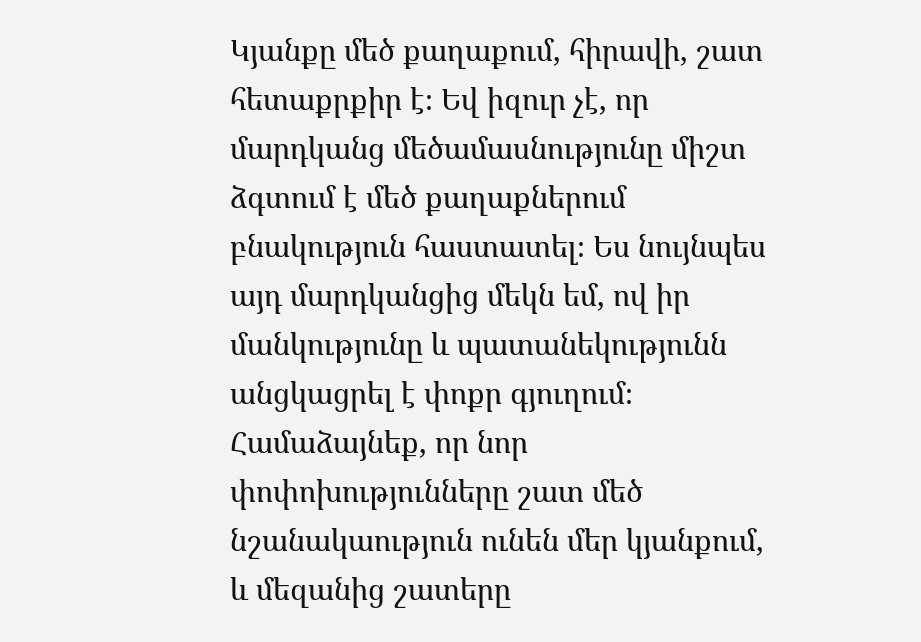Կյանքը մեծ քաղաքում, հիրավի, շատ հետաքրքիր է։ Եվ իզուր չէ, որ մարդկանց մեծամասնությունը միշտ ձգտում է մեծ քաղաքներում բնակություն հաստատել։ Ես նույնպես այդ մարդկանցից մեկն եմ, ով իր  մանկությունը և պատանեկությունն անցկացրել է փոքր գյուղում։ Համաձայնեք, որ նոր փոփոխությունները շատ մեծ նշանակաություն ունեն մեր կյանքում, և մեզանից շատերը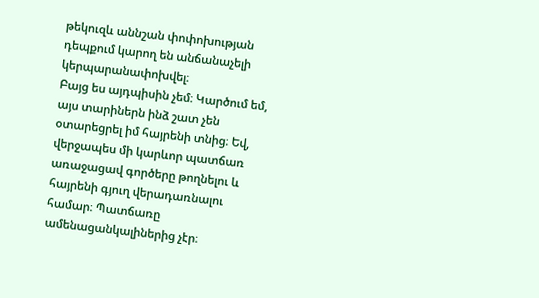թեկուզև աննշան փոփոխության դեպքում կարող են անճանաչելի կերպարանափոխվել։
Բայց ես այդպիսին չեմ։ Կարծում եմ, այս տարիներն ինձ շատ չեն օտարեցրել իմ հայրենի տնից։ Եվ, վերջապես մի կարևոր պատճառ առաջացավ գործերը թողնելու և հայրենի գյուղ վերադառնալու համար։ Պատճառը ամենացանկալիներից չէր։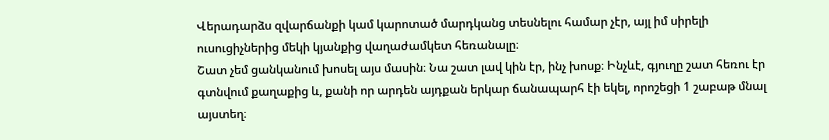Վերադարձս զվարճանքի կամ կարոտած մարդկանց տեսնելու համար չէր, այլ իմ սիրելի ուսուցիչներից մեկի կյանքից վաղաժամկետ հեռանալը։
Շատ չեմ ցանկանում խոսել այս մասին։ Նա շատ լավ կին էր, ինչ խոսք։ Ինչևէ, գյուղը շատ հեռու էր գտնվում քաղաքից և, քանի որ արդեն այդքան երկար ճանապարհ էի եկել, որոշեցի 1 շաբաթ մնալ այստեղ։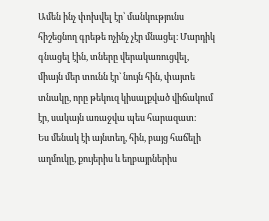Ամեն ինչ փոխվել էր՝ մանկությունս հիշեցնող գրեթե ոչինչ չէր մնացել։ Մարդիկ գնացել էին, տները վերակառուցվել, միայն մեր տունն էր` նույն հին, փայտե տնակը, որը թեկուզ կիսալքված վիճակում էր, սակայն առաջվա պես հարազատ։
Ես մենակ էի այնտեղ, հին, բայց հաճելի աղմուկը, քույերիս և եղբայրներիս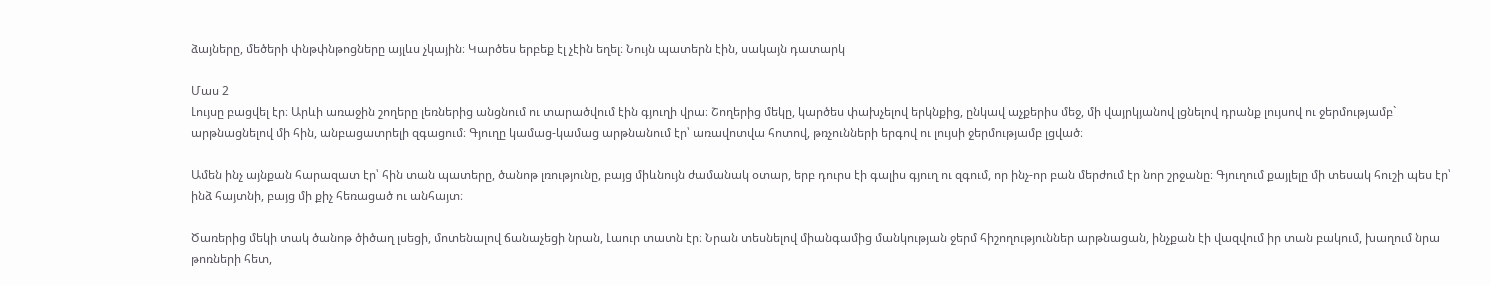ձայները, մեծերի փնթփնթոցները այլևս չկային։ Կարծես երբեք էլ չէին եղել։ Նույն պատերն էին, սակայն դատարկ

Մաս 2
Լույսը բացվել էր։ Արևի առաջին շողերը լեռներից անցնում ու տարածվում էին գյուղի վրա։ Շողերից մեկը, կարծես փախչելով երկնքից, ընկավ աչքերիս մեջ, մի վայրկյանով լցնելով դրանք լույսով ու ջերմությամբ` արթնացնելով մի հին, անբացատրելի զգացում։ Գյուղը կամաց-կամաց արթնանում էր՝ առավոտվա հոտով, թռչունների երգով ու լույսի ջերմությամբ լցված։

Ամեն ինչ այնքան հարազատ էր՝ հին տան պատերը, ծանոթ լռությունը, բայց միևնույն ժամանակ օտար, երբ դուրս էի գալիս գյուղ ու զգում, որ ինչ-որ բան մերժում էր նոր շրջանը։ Գյուղում քայլելը մի տեսակ հուշի պես էր՝ ինձ հայտնի, բայց մի քիչ հեռացած ու անհայտ։

Ծառերից մեկի տակ ծանոթ ծիծաղ լսեցի, մոտենալով ճանաչեցի նրան, Լաուր տատն էր։ Նրան տեսնելով միանգամից մանկության ջերմ հիշողություններ արթնացան, ինչքան էի վազվում իր տան բակում, խաղում նրա թոռների հետ,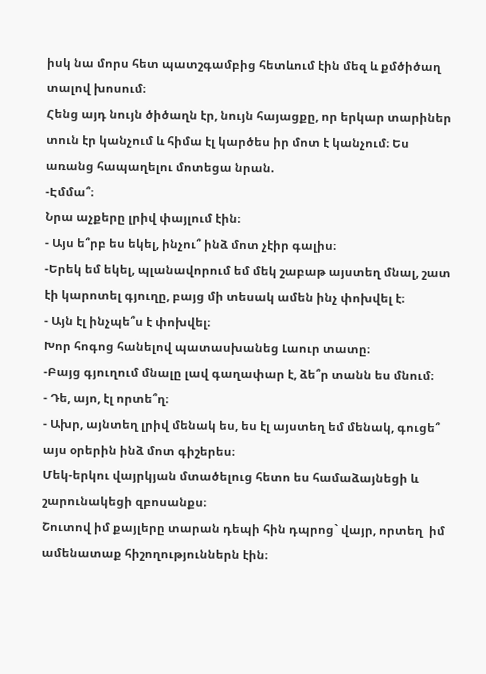իսկ նա մորս հետ պատշգամբից հետևում էին մեզ և քմծիծաղ տալով խոսում։
Հենց այդ նույն ծիծաղն էր, նույն հայացքը, որ երկար տարիներ տուն էր կանչում և հիմա էլ կարծես իր մոտ է կանչում։ Ես առանց հապաղելու մոտեցա նրան.
-Էմմա՞։
Նրա աչքերը լրիվ փայլում էին։
- Այս ե՞րբ ես եկել, ինչու՞ ինձ մոտ չէիր գալիս։
-Երեկ եմ եկել, պլանավորում եմ մեկ շաբաթ այստեղ մնալ, շատ էի կարոտել գյուղը, բայց մի տեսակ ամեն ինչ փոխվել է։
- Այն էլ ինչպե՞ս է փոխվել։
Խոր հոգոց հանելով պատասխանեց Լաուր տատը։
-Բայց գյուղում մնալը լավ գաղափար է, ձե՞ր տանն ես մնում։
- Դե, այո, էլ որտե՞ղ։
- Ախր, այնտեղ լրիվ մենակ ես, ես էլ այստեղ եմ մենակ, գուցե՞ այս օրերին ինձ մոտ գիշերես։
Մեկ-երկու վայրկյան մտածելուց հետո ես համաձայնեցի և շարունակեցի զբոսանքս։
Շուտով իմ քայլերը տարան դեպի հին դպրոց` վայր, որտեղ  իմ ամենատաք հիշողություններն էին։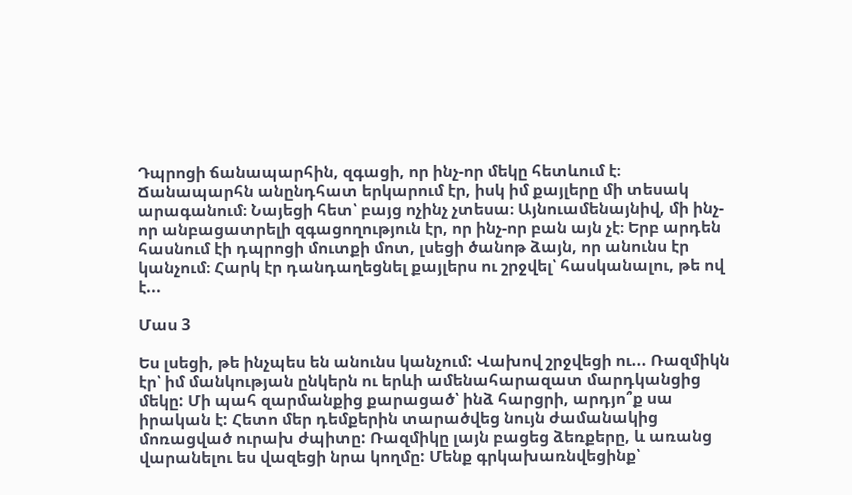Դպրոցի ճանապարհին, զգացի, որ ինչ-որ մեկը հետևում է։ Ճանապարհն անընդհատ երկարում էր, իսկ իմ քայլերը մի տեսակ արագանում։ Նայեցի հետ՝ բայց ոչինչ չտեսա։ Այնուամենայնիվ, մի ինչ-որ անբացատրելի զգացողություն էր, որ ինչ-որ բան այն չէ։ Երբ արդեն հասնում էի դպրոցի մուտքի մոտ, լսեցի ծանոթ ձայն, որ անունս էր կանչում։ Հարկ էր դանդաղեցնել քայլերս ու շրջվել՝ հասկանալու, թե ով է...

Մաս 3

Ես լսեցի, թե ինչպես են անունս կանչում: Վախով շրջվեցի ու... Ռազմիկն էր՝ իմ մանկության ընկերն ու երևի ամենահարազատ մարդկանցից մեկը: Մի պահ զարմանքից քարացած՝ ինձ հարցրի, արդյո՞ք սա իրական է: Հետո մեր դեմքերին տարածվեց նույն ժամանակից մոռացված ուրախ ժպիտը: Ռազմիկը լայն բացեց ձեռքերը, և առանց վարանելու ես վազեցի նրա կողմը: Մենք գրկախառնվեցինք՝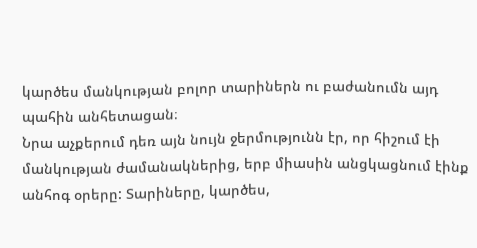կարծես մանկության բոլոր տարիներն ու բաժանումն այդ պահին անհետացան։
Նրա աչքերում դեռ այն նույն ջերմությունն էր, որ հիշում էի մանկության ժամանակներից, երբ միասին անցկացնում էինք անհոգ օրերը: Տարիները, կարծես,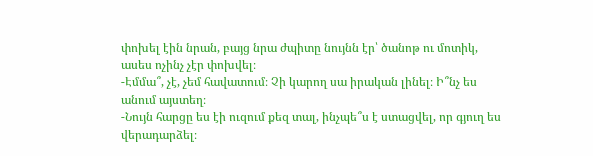փոխել էին նրան, բայց նրա ժպիտը նույնն էր՝ ծանոթ ու մոտիկ, ասես ոչինչ չէր փոխվել։
-Էմմա՞, չէ, չեմ հավատում։ Չի կարող սա իրական լինել։ Ի՞նչ ես անում այստեղ։
-Նույն հարցը ես էի ուզում քեզ տալ, ինչպե՞ս է ստացվել, որ գյուղ ես վերադարձել։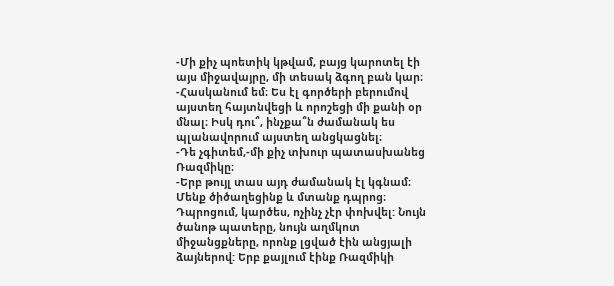-Մի քիչ պոետիկ կթվամ, բայց կարոտել էի այս միջավայրը, մի տեսակ ձգող բան կար։
-Հասկանում եմ։ Ես էլ գործերի բերումով այստեղ հայտնվեցի և որոշեցի մի քանի օր մնալ։ Իսկ դու՞, ինչքա՞ն ժամանակ ես պլանավորում այստեղ անցկացնել։
-Դե չգիտեմ,-մի քիչ տխուր պատասխանեց Ռազմիկը։
-Երբ թույլ տաս այդ ժամանակ էլ կգնամ։
Մենք ծիծաղեցինք և մտանք դպրոց։
Դպրոցում, կարծես, ոչինչ չէր փոխվել: Նույն ծանոթ պատերը, նույն աղմկոտ միջանցքները, որոնք լցված էին անցյալի ձայներով: Երբ քայլում էինք Ռազմիկի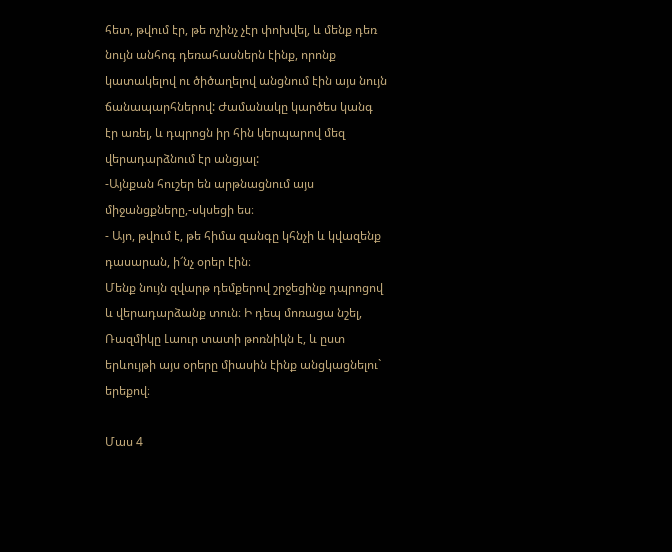հետ, թվում էր, թե ոչինչ չէր փոխվել, և մենք դեռ նույն անհոգ դեռահասներն էինք, որոնք կատակելով ու ծիծաղելով անցնում էին այս նույն ճանապարհներով: Ժամանակը կարծես կանգ էր առել, և դպրոցն իր հին կերպարով մեզ վերադարձնում էր անցյալ:
-Այնքան հուշեր են արթնացնում այս միջանցքները,-սկսեցի ես։
- Այո, թվում է, թե հիմա զանգը կհնչի և կվազենք դասարան, ի՜նչ օրեր էին։
Մենք նույն զվարթ դեմքերով շրջեցինք դպրոցով և վերադարձանք տուն։ Ի դեպ մոռացա նշել, Ռազմիկը Լաուր տատի թոռնիկն է, և ըստ երևույթի այս օրերը միասին էինք անցկացնելու` երեքով։

Մաս 4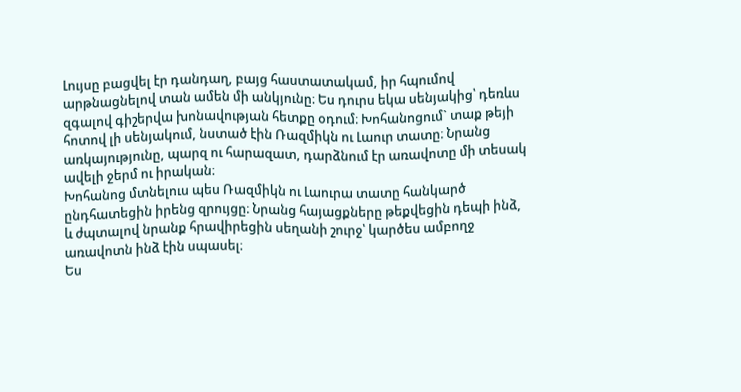Լույսը բացվել էր դանդաղ, բայց հաստատակամ, իր հպումով արթնացնելով տան ամեն մի անկյունը։ Ես դուրս եկա սենյակից՝ դեռևս զգալով գիշերվա խոնավության հետքը օդում։ Խոհանոցում` տաք թեյի հոտով լի սենյակում, նստած էին Ռազմիկն ու Լաուր տատը։ Նրանց առկայությունը, պարզ ու հարազատ, դարձնում էր առավոտը մի տեսակ ավելի ջերմ ու իրական։
Խոհանոց մտնելուս պես Ռազմիկն ու Լաուրա տատը հանկարծ ընդհատեցին իրենց զրույցը։ Նրանց հայացքները թեքվեցին դեպի ինձ, և ժպտալով նրանք հրավիրեցին սեղանի շուրջ՝ կարծես ամբողջ առավոտն ինձ էին սպասել։
Ես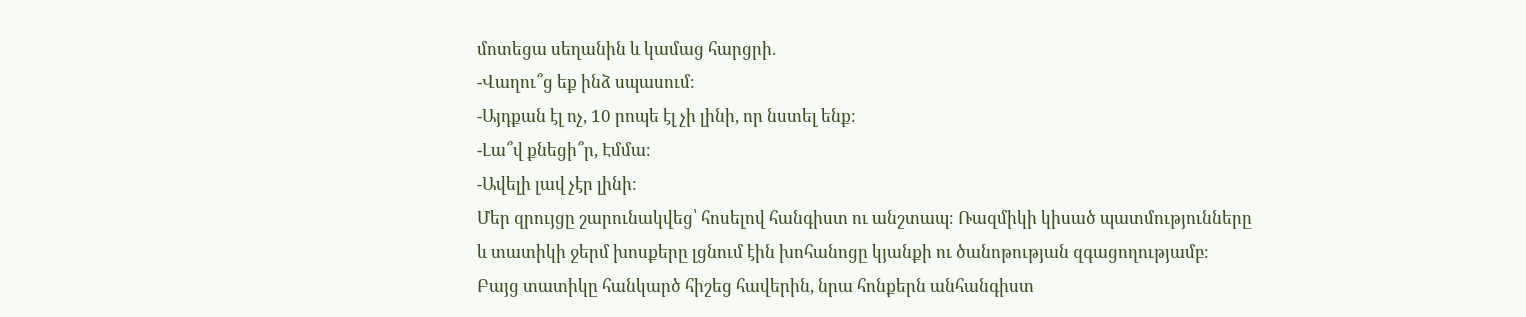մոտեցա սեղանին և կամաց հարցրի.
-Վաղու՞ց եք ինձ սպասում։
-Այդքան էլ ոչ, 10 րոպե էլ չի լինի, որ նստել ենք։
-Լա՞վ քնեցի՞ր, Էմմա։
-Ավելի լավ չէր լինի։
Մեր զրույցը շարունակվեց՝ հոսելով հանգիստ ու անշտապ։ Ռազմիկի կիսած պատմությունները և տատիկի ջերմ խոսքերը լցնում էին խոհանոցը կյանքի ու ծանոթության զգացողությամբ։ Բայց տատիկը հանկարծ հիշեց հավերին, նրա հոնքերն անհանգիստ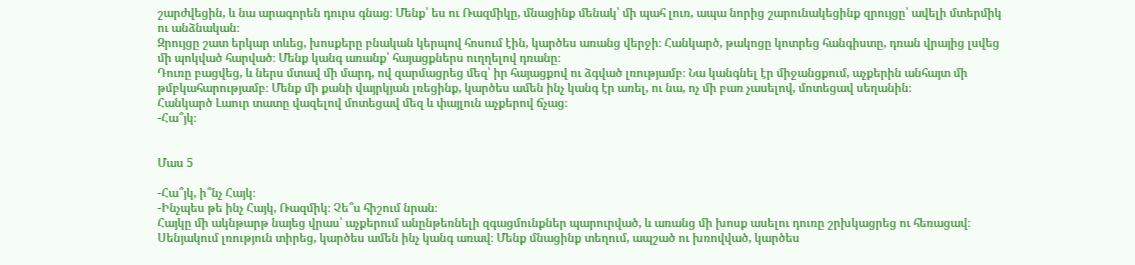շարժվեցին, և նա արագորեն դուրս գնաց։ Մենք՝ ես ու Ռազմիկը, մնացինք մենակ՝ մի պահ լուռ, ապա նորից շարունակեցինք զրույցը՝ ավելի մտերմիկ ու անձնական։
Զրույցը շատ երկար տևեց, խոսքերը բնական կերպով հոսում էին, կարծես առանց վերջի։ Հանկարծ, թակոցը կոտրեց հանգիստը, դռան վրայից լսվեց մի պոկված հարված։ Մենք կանգ առանք՝ հայացքներս ուղղելով դռանը։
Դուռը բացվեց, և ներս մտավ մի մարդ, ով զարմացրեց մեզ՝ իր հայացքով ու ձգված լռությամբ։ Նա կանգնել էր միջանցքում, աչքերին անհայտ մի թմբկահարությամբ։ Մենք մի քանի վայրկյան լռեցինք, կարծես ամեն ինչ կանգ էր առել, ու նա, ոչ մի բառ չասելով, մոտեցավ սեղանին։
Հանկարծ Լաուր տատը վազելով մոտեցավ մեզ և փայլուն աչքերով ճչաց։
-Հա՞յկ։


Մաս 5

-Հա՞յկ, ի՞նչ Հայկ։
-Ինչպես թե ինչ Հայկ, Ռազմիկ։ Չե՞ս հիշում նրան։
Հայկը մի ակնթարթ նայեց վրաս՝ աչքերում անընթեռնելի զգացմունքներ պարուրված, և առանց մի խոսք ասելու դուռը շրխկացրեց ու հեռացավ։ Սենյակում լռություն տիրեց, կարծես ամեն ինչ կանգ առավ։ Մենք մնացինք տեղում, ապշած ու խռովված, կարծես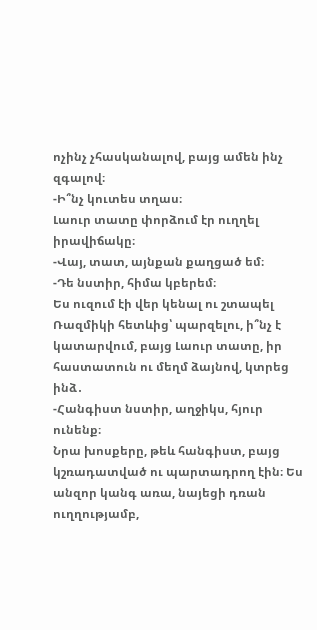ոչինչ չհասկանալով, բայց ամեն ինչ զգալով։
-Ի՞նչ կուտես տղաս։
Լաուր տատը փորձում էր ուղղել իրավիճակը։
-Վայ, տատ, այնքան քաղցած եմ։
-Դե նստիր, հիմա կբերեմ։
Ես ուզում էի վեր կենալ ու շտապել Ռազմիկի հետևից՝ պարզելու, ի՞նչ է կատարվում, բայց Լաուր տատը, իր հաստատուն ու մեղմ ձայնով, կտրեց ինձ․
-Հանգիստ նստիր, աղջիկս, հյուր ունենք։
Նրա խոսքերը, թեև հանգիստ, բայց կշռադատված ու պարտադրող էին։ Ես անզոր կանգ առա, նայեցի դռան ուղղությամբ,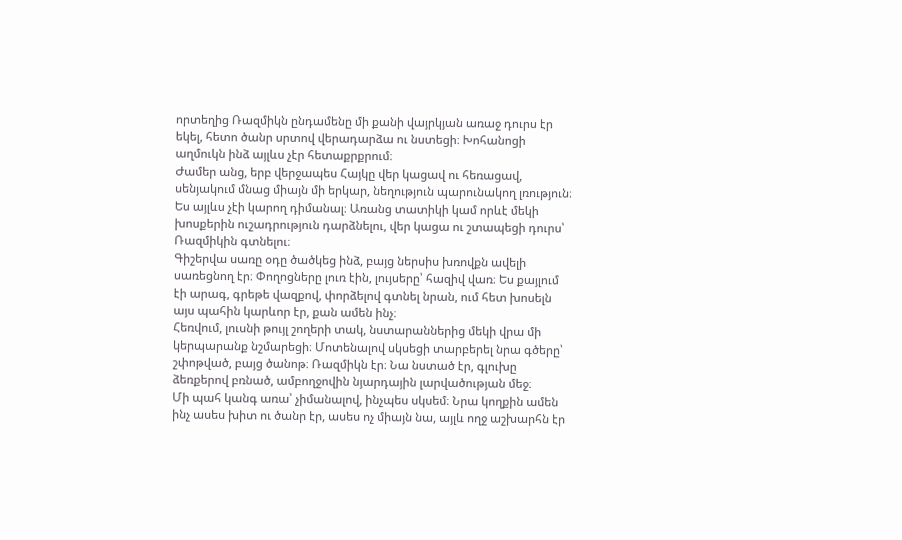որտեղից Ռազմիկն ընդամենը մի քանի վայրկյան առաջ դուրս էր եկել, հետո ծանր սրտով վերադարձա ու նստեցի։ Խոհանոցի աղմուկն ինձ այլևս չէր հետաքրքրում։
Ժամեր անց, երբ վերջապես Հայկը վեր կացավ ու հեռացավ, սենյակում մնաց միայն մի երկար, նեղություն պարունակող լռություն։ Ես այլևս չէի կարող դիմանալ։ Առանց տատիկի կամ որևէ մեկի խոսքերին ուշադրություն դարձնելու, վեր կացա ու շտապեցի դուրս՝ Ռազմիկին գտնելու։
Գիշերվա սառը օդը ծածկեց ինձ, բայց ներսիս խռովքն ավելի սառեցնող էր։ Փողոցները լուռ էին, լույսերը՝ հազիվ վառ։ Ես քայլում էի արագ, գրեթե վազքով, փորձելով գտնել նրան, ում հետ խոսելն այս պահին կարևոր էր, քան ամեն ինչ։
Հեռվում, լուսնի թույլ շողերի տակ, նստարաններից մեկի վրա մի կերպարանք նշմարեցի։ Մոտենալով սկսեցի տարբերել նրա գծերը՝ շփոթված, բայց ծանոթ։ Ռազմիկն էր։ Նա նստած էր, գլուխը ձեռքերով բռնած, ամբողջովին նյարդային լարվածության մեջ։
Մի պահ կանգ առա՝ չիմանալով, ինչպես սկսեմ։ Նրա կողքին ամեն ինչ ասես խիտ ու ծանր էր, ասես ոչ միայն նա, այլև ողջ աշխարհն էր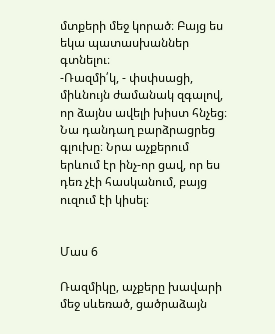մտքերի մեջ կորած։ Բայց ես եկա պատասխաններ գտնելու։
-Ռազմի՛կ, - փսփսացի, միևնույն ժամանակ զգալով, որ ձայնս ավելի խիստ հնչեց։
Նա դանդաղ բարձրացրեց գլուխը։ Նրա աչքերում երևում էր ինչ-որ ցավ, որ ես դեռ չէի հասկանում, բայց ուզում էի կիսել։


Մաս 6

Ռազմիկը, աչքերը խավարի մեջ սևեռած, ցածրաձայն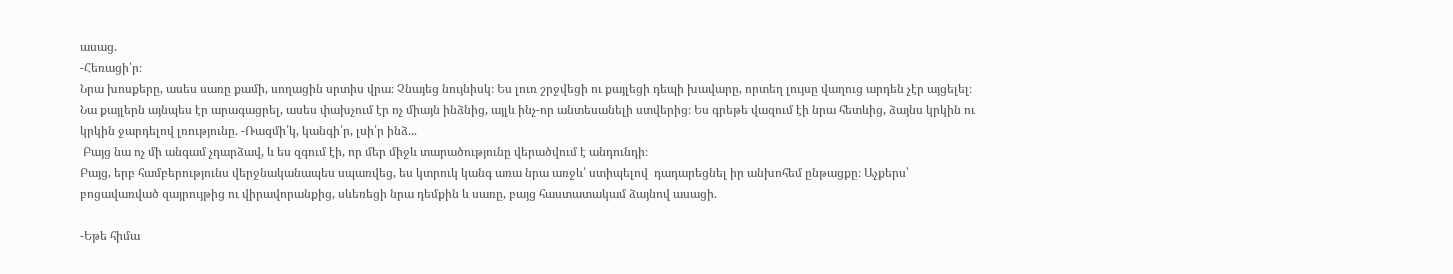ասաց.
-Հեռացի՛ր։
Նրա խոսքերը, ասես սառը քամի, սողացին սրտիս վրա։ Չնայեց նույնիսկ։ Ես լուռ շրջվեցի ու քայլեցի դեպի խավարը, որտեղ լույսը վաղուց արդեն չէր այցելել։
Նա քայլերն այնպես էր արագացրել, ասես փախչում էր ոչ միայն ինձնից, այլև ինչ-որ անտեսանելի ստվերից։ Ես գրեթե վազում էի նրա հետևից, ձայնս կրկին ու կրկին ջարդելով լռությունը. -Ռազմի՛կ, կանգի՛ր, լսի՛ր ինձ...
 Բայց նա ոչ մի անգամ չդարձավ, և ես զգում էի, որ մեր միջև տարածությունը վերածվում է անդունդի։
Բայց, երբ համբերությունս վերջնականապես սպառվեց, ես կտրուկ կանգ առա նրա առջև՝ ստիպելով  դադարեցնել իր անխոհեմ ընթացքը։ Աչքերս՝ բոցավառված զայրույթից ու վիրավորանքից, սևեռեցի նրա դեմքին և սառը, բայց հաստատակամ ձայնով ասացի.

-Եթե հիմա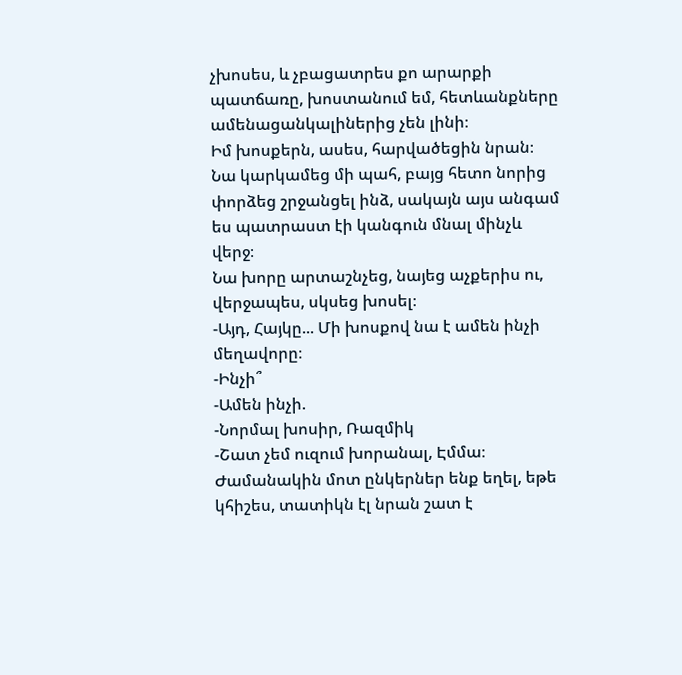չխոսես, և չբացատրես քո արարքի պատճառը, խոստանում եմ, հետևանքները ամենացանկալիներից չեն լինի։
Իմ խոսքերն, ասես, հարվածեցին նրան։ Նա կարկամեց մի պահ, բայց հետո նորից փորձեց շրջանցել ինձ, սակայն այս անգամ ես պատրաստ էի կանգուն մնալ մինչև վերջ։
Նա խորը արտաշնչեց, նայեց աչքերիս ու, վերջապես, սկսեց խոսել։
-Այդ, Հայկը... Մի խոսքով նա է ամեն ինչի մեղավորը։
-Ինչի՞
-Ամեն ինչի.
-Նորմալ խոսիր, Ռազմիկ
-Շատ չեմ ուզում խորանալ, Էմմա։
Ժամանակին մոտ ընկերներ ենք եղել, եթե կհիշես, տատիկն էլ նրան շատ է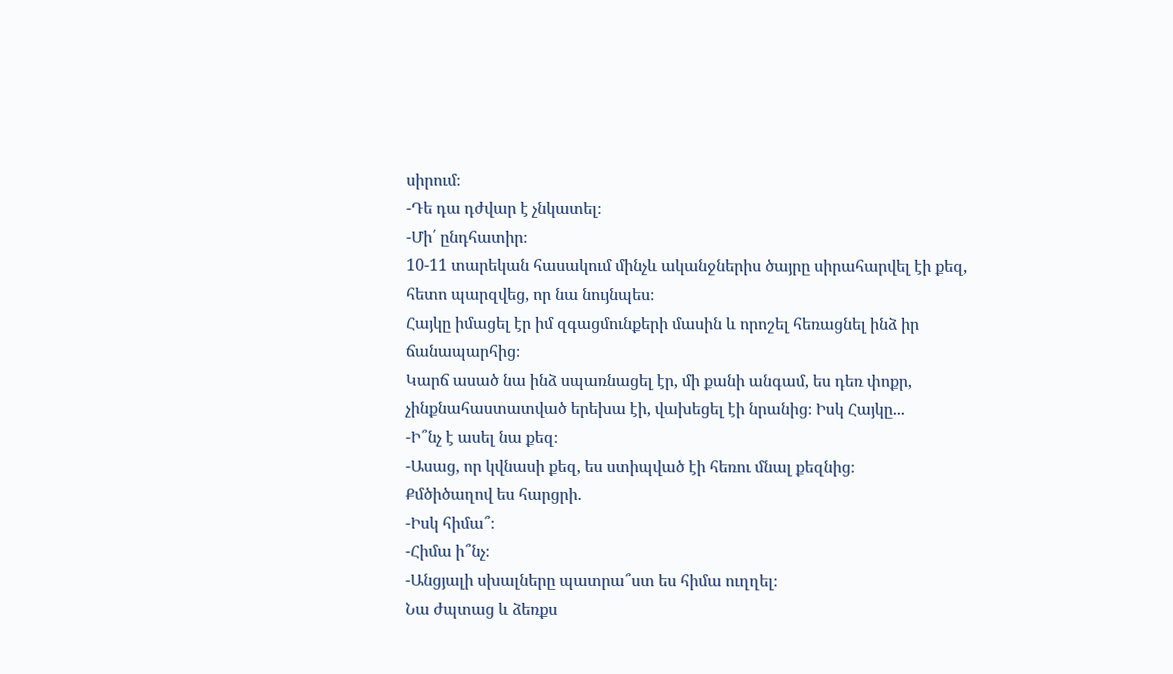սիրում։
-Դե դա դժվար է չնկատել։
-Մի՛ ընդհատիր։
10-11 տարեկան հասակում մինչև ականջներիս ծայրը սիրահարվել էի քեզ, հետո պարզվեց, որ նա նույնպես։
Հայկը իմացել էր իմ զգացմունքերի մասին և որոշել հեռացնել ինձ իր ճանապարհից։
Կարճ ասած նա ինձ սպառնացել էր, մի քանի անգամ, ես դեռ փոքր, չինքնահաստատված երեխա էի, վախեցել էի նրանից։ Իսկ Հայկը...
-Ի՞նչ է ասել նա քեզ։
-Ասաց, որ կվնասի քեզ, ես ստիպված էի հեռու մնալ քեզնից։
Քմծիծաղով ես հարցրի.
-Իսկ հիմա՞։
-Հիմա ի՞նչ։
-Անցյալի սխալները պատրա՞ստ ես հիմա ուղղել։
Նա ժպտաց և ձեռքս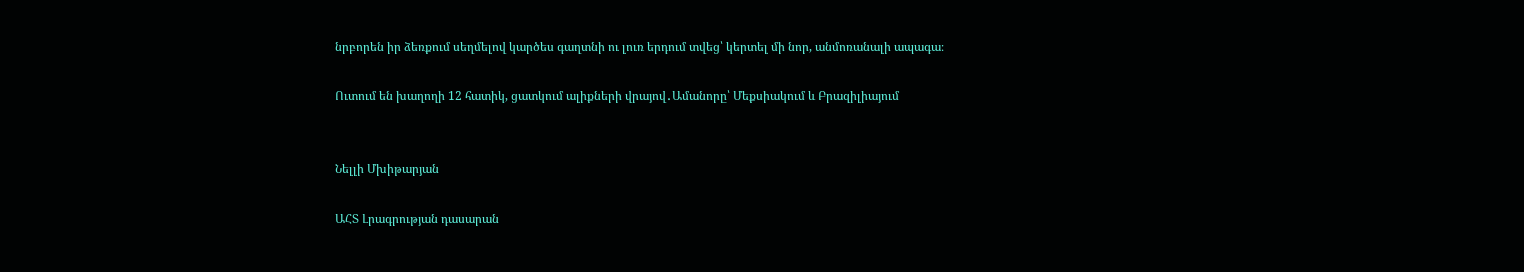նրբորեն իր ձեռքում սեղմելով կարծես գաղտնի ու լուռ երդում տվեց՝ կերտել մի նոր, անմոռանալի ապագա։

Ուտում են խաղողի 12 հատիկ, ցատկում ալիքների վրայով․Ամանորը՝ Մեքսիակում և Բրազիլիայում


Նելլի Մխիթարյան

ԱՀՏ Լրագրության դասարան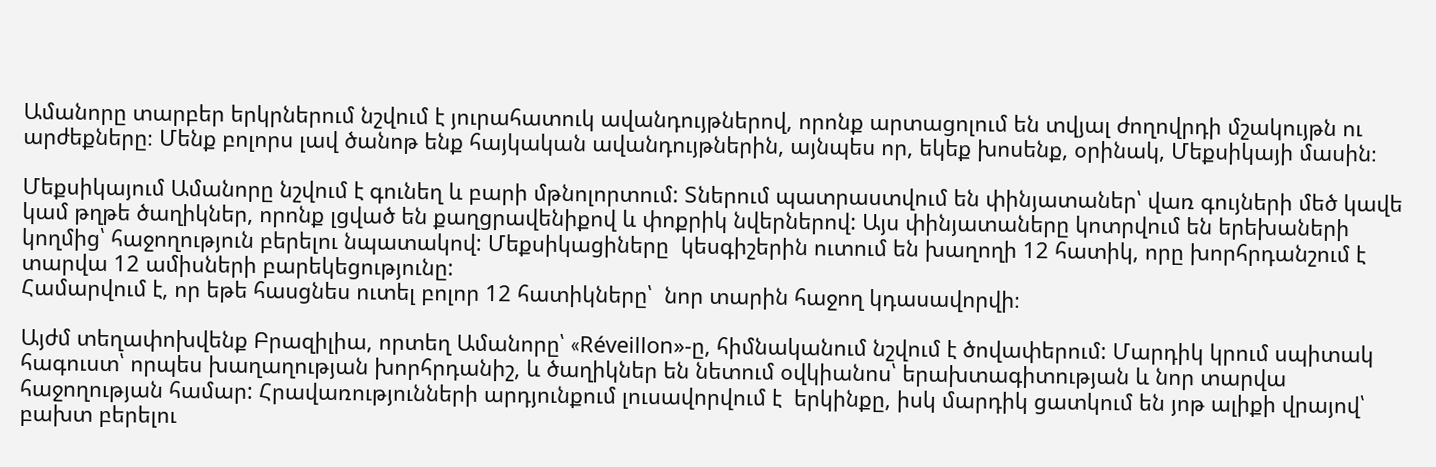Ամանորը տարբեր երկրներում նշվում է յուրահատուկ ավանդույթներով, որոնք արտացոլում են տվյալ ժողովրդի մշակույթն ու արժեքները։ Մենք բոլորս լավ ծանոթ ենք հայկական ավանդույթներին, այնպես որ, եկեք խոսենք, օրինակ, Մեքսիկայի մասին։

Մեքսիկայում Ամանորը նշվում է գունեղ և բարի մթնոլորտում: Տներում պատրաստվում են փինյատաներ՝ վառ գույների մեծ կավե կամ թղթե ծաղիկներ, որոնք լցված են քաղցրավենիքով և փոքրիկ նվերներով: Այս փինյատաները կոտրվում են երեխաների կողմից՝ հաջողություն բերելու նպատակով: Մեքսիկացիները  կեսգիշերին ուտում են խաղողի 12 հատիկ, որը խորհրդանշում է տարվա 12 ամիսների բարեկեցությունը:
Համարվում է, որ եթե հասցնես ուտել բոլոր 12 հատիկները՝  նոր տարին հաջող կդասավորվի։

Այժմ տեղափոխվենք Բրազիլիա, որտեղ Ամանորը՝ «Réveillon»-ը, հիմնականում նշվում է ծովափերում: Մարդիկ կրում սպիտակ հագուստ՝ որպես խաղաղության խորհրդանիշ, և ծաղիկներ են նետում օվկիանոս՝ երախտագիտության և նոր տարվա հաջողության համար: Հրավառությունների արդյունքում լուսավորվում է  երկինքը, իսկ մարդիկ ցատկում են յոթ ալիքի վրայով՝ բախտ բերելու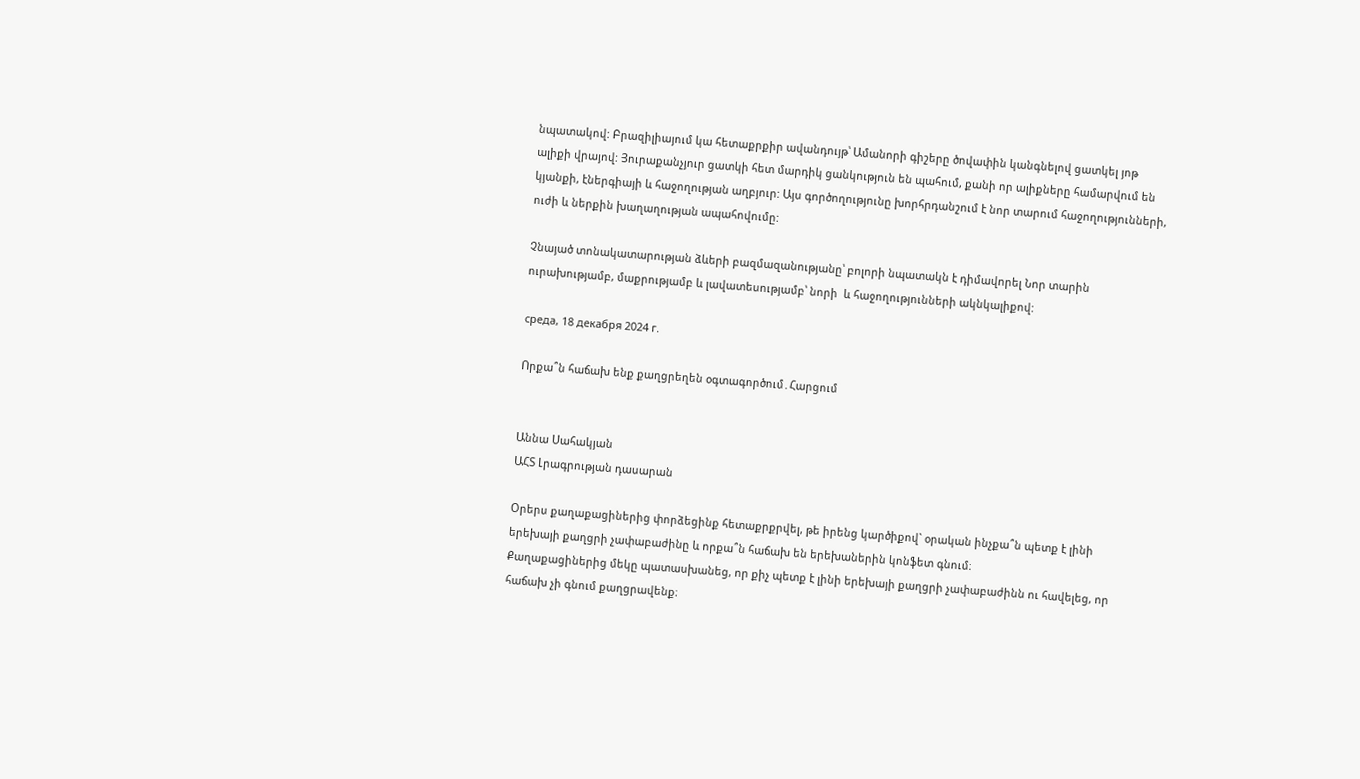նպատակով: Բրազիլիայում կա հետաքրքիր ավանդույթ՝ Ամանորի գիշերը ծովափին կանգնելով ցատկել յոթ ալիքի վրայով: Յուրաքանչյուր ցատկի հետ մարդիկ ցանկություն են պահում, քանի որ ալիքները համարվում են կյանքի, էներգիայի և հաջողության աղբյուր: Այս գործողությունը խորհրդանշում է նոր տարում հաջողությունների, ուժի և ներքին խաղաղության ապահովումը:

Չնայած տոնակատարության ձևերի բազմազանությանը՝ բոլորի նպատակն է դիմավորել Նոր տարին ուրախությամբ, մաքրությամբ և լավատեսությամբ՝ նորի  և հաջողությունների ակնկալիքով:

среда, 18 декабря 2024 г.

Որքա՞ն հաճախ ենք քաղցրեղեն օգտագործում․Հարցում


Աննա Սահակյան
ԱՀՏ Լրագրության դասարան

Օրերս քաղաքացիներից փորձեցինք հետաքրքրվել, թե իրենց կարծիքով` օրական ինչքա՞ն պետք է լինի երեխայի քաղցրի չափաբաժինը և որքա՞ն հաճախ են երեխաներին կոնֆետ գնում։
Քաղաքացիներից մեկը պատասխանեց, որ քիչ պետք է լինի երեխայի քաղցրի չափաբաժինն ու հավելեց, որ հաճախ չի գնում քաղցրավենք։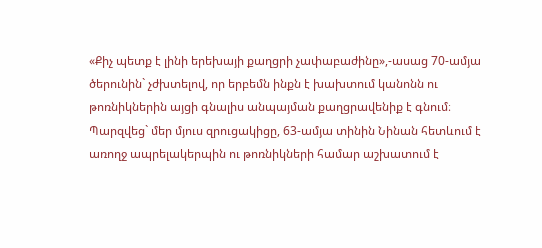«Քիչ պետք է լինի երեխայի քաղցրի չափաբաժինը»,-ասաց 70-ամյա ծերունին` չժխտելով, որ երբեմն ինքն է խախտում կանոնն ու թոռնիկներին այցի գնալիս անպայման քաղցրավենիք է գնում։
Պարզվեց` մեր մյուս զրուցակիցը, 63-ամյա տինին Նինան հետևում է առողջ ապրելակերպին ու թոռնիկների համար աշխատում է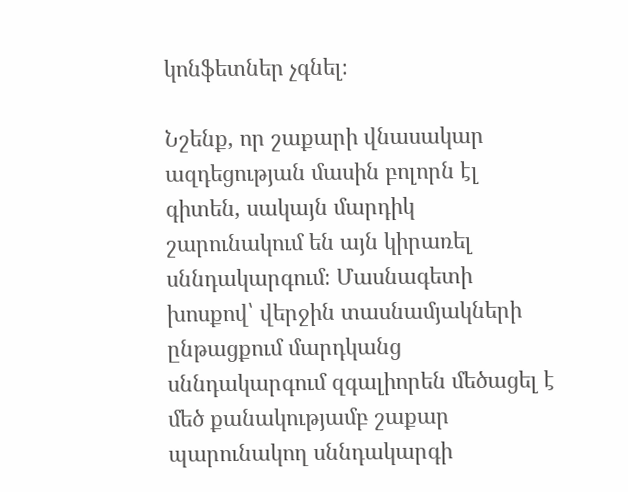կոնֆետներ չգնել։

Նշենք, որ շաքարի վնասակար ազդեցության մասին բոլորն էլ գիտեն, սակայն մարդիկ շարունակում են այն կիրառել սննդակարգում։ Մասնագետի խոսքով՝ վերջին տասնամյակների ընթացքում մարդկանց սննդակարգում զգալիորեն մեծացել է մեծ քանակությամբ շաքար պարունակող սննդակարգի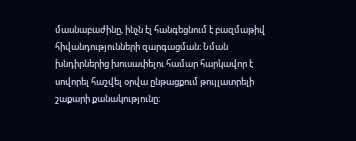մասնաբաժինը, ինչն էլ հանգեցնում է բազմաթիվ հիվանդությունների զարգացման։ Նման խնդիրներից խուսափելու համար հարկավոր է սովորել հաշվել օրվա ընթացքում թույլատրելի շաքարի քանակությունը։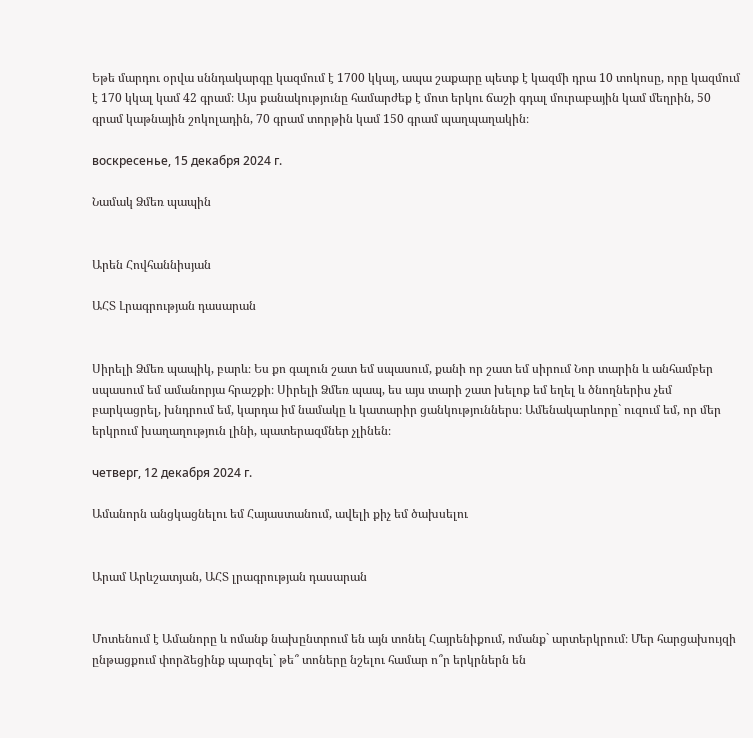Եթե մարդու օրվա սննդակարգը կազմում է 1700 կկալ, ապա շաքարը պետք է կազմի դրա 10 տոկոսը, որը կազմում է 170 կկալ կամ 42 գրամ։ Այս քանակությունը համարժեք է մոտ երկու ճաշի գդալ մուրաբային կամ մեղրին, 50 գրամ կաթնային շոկոլադին, 70 գրամ տորթին կամ 150 գրամ պաղպաղակին։

воскресенье, 15 декабря 2024 г.

Նամակ Ձմեռ պապին


Արեն Հովհաննիսյան

ԱՀՏ Լրագրության դասարան


Սիրելի Ձմեռ պապիկ, բարև։ Ես քո գալուն շատ եմ սպասում, քանի որ շատ եմ սիրում Նոր տարին և անհամբեր սպասում եմ ամանորյա հրաշքի։ Սիրելի Ձմեռ պապ, ես այս տարի շատ խելոք եմ եղել և ծնողներիս չեմ բարկացրել, խնդրում եմ, կարդա իմ նամակը և կատարիր ցանկություններս։ Ամենակարևորը` ուզում եմ, որ մեր երկրում խաղաղություն լինի, պատերազմներ չլինեն։

четверг, 12 декабря 2024 г.

Ամանորն անցկացնելու եմ Հայաստանում, ավելի քիչ եմ ծախսելու


Արամ Արևշատյան, ԱՀՏ լրագրության դասարան


Մոտենում է Ամանորը և ոմանք նախընտրում են այն տոնել Հայրենիքում, ոմանք` արտերկրում։ Մեր հարցախույզի ընթացքում փորձեցինք պարզել` թե՞ տոները նշելու համար ո՞ր երկրներն են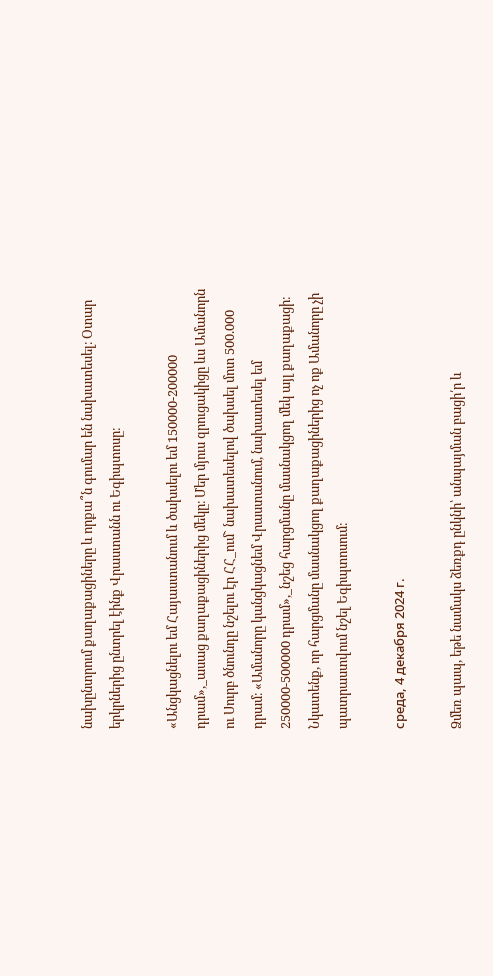նախընտրում քաղաքացիները և որքա՞ն գումար են նախատեսել։ Օտար երկրներից ընտրել էինք Վրաստանն ու Եգիպտոսը։

«Անցկացնելու եմ Հայաստանում և ծախսելու եմ 150000-200000 դրամ»,_ասաց քաղաքացիներից մեկը։ Մեր մյուս զրուցակիցը ևս Ամանորն ու Սուրբ ծնունդը նշելու էր ՀՀ_ում` նախատեսելով ծախսել մոտ 500.000 դրամ։ «Ամանորը կանցկացնեմ Վրաստանում, նախատեսել եմ 250000-500000 դրամ»,_նշեց հարցմանը մասնակցող մեկ այլ քաղաքացի։  Նկատենք, որ հարցմանը մասնակցող քաղաքացիներից ոչ ոք Ամանորը չի պատրաստվում նշել Եգիպտոսում։

среда, 4 декабря 2024 г.

Ձմեռ պապ, եթե նամակս ձեռքդ ընկնի՝ անպայման բացի՛ր և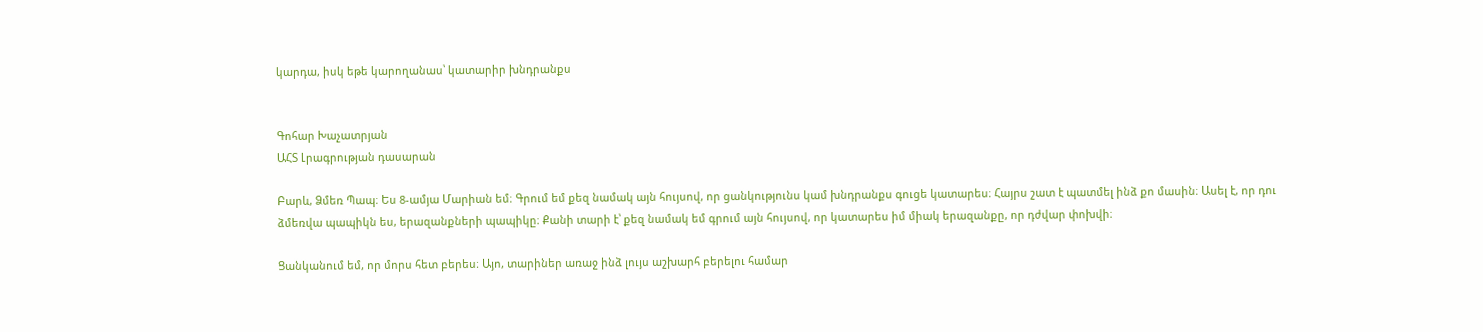կարդա, իսկ եթե կարողանաս՝ կատարիր խնդրանքս


Գոհար Խաչատրյան
ԱՀՏ Լրագրության դասարան

Բարև, Ձմեռ Պապ։ Ես 8-ամյա Մարիան եմ։ Գրում եմ քեզ նամակ այն հույսով, որ ցանկությունս կամ խնդրանքս գուցե կատարես։ Հայրս շատ է պատմել ինձ քո մասին։ Ասել է, որ դու ձմեռվա պապիկն ես, երազանքների պապիկը։ Քանի տարի է՝ քեզ նամակ եմ գրում այն հույսով, որ կատարես իմ միակ երազանքը, որ դժվար փոխվի։

Ցանկանում եմ, որ մորս հետ բերես։ Այո, տարիներ առաջ ինձ լույս աշխարհ բերելու համար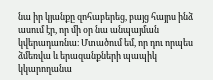նա իր կյանքը զոհաբերեց, բայց հայրս ինձ ասում էր, որ մի օր նա անպայման կվերադառնա։ Մտածում եմ, որ դու որպես ձմեռվա և երազանքների պապիկ կկարողանա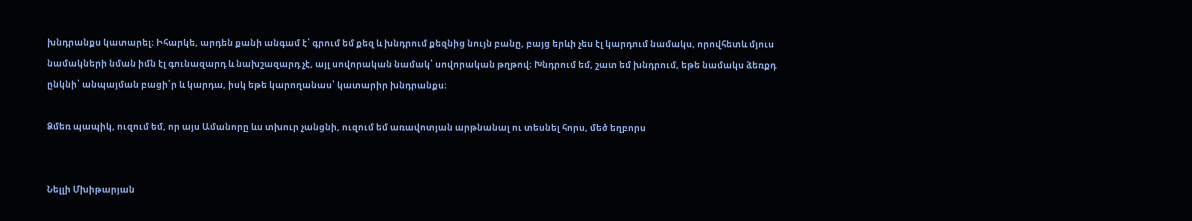խնդրանքս կատարել։ Իհարկե, արդեն քանի անգամ է՝ գրում եմ քեզ և խնդրում քեզնից նույն բանը, բայց երևի չես էլ կարդում նամակս, որովհետև մյուս նամակների նման իմն էլ գունազարդ և նախշազարդ չէ, այլ սովորական նամակ՝ սովորական թղթով։ Խնդրում եմ, շատ եմ խնդրում, եթե նամակս ձեռքդ ընկնի՝ անպայման բացի՛ր և կարդա, իսկ եթե կարողանաս՝ կատարիր խնդրանքս։

Ձմեռ պապիկ, ուզում եմ, որ այս Ամանորը ևս տխուր չանցնի, ուզում եմ առավոտյան արթնանալ ու տեսնել հորս, մեծ եղբորս


Նելլի Մխիթարյան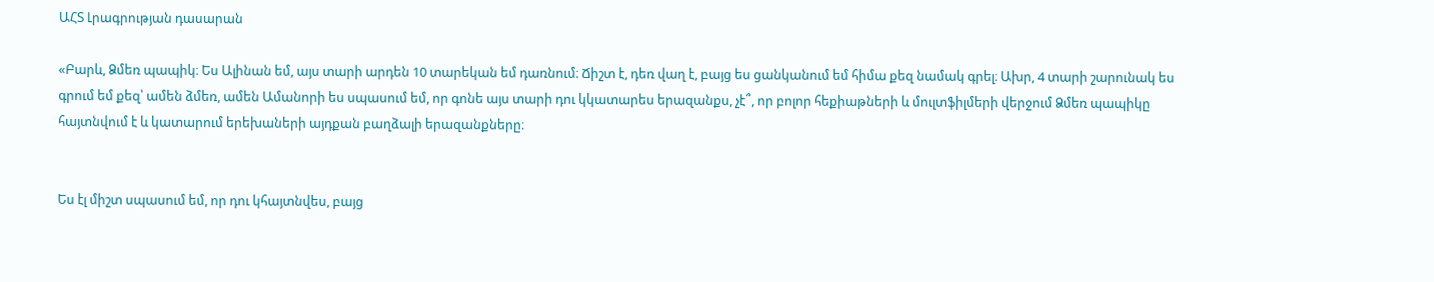ԱՀՏ Լրագրության դասարան

«Բարև, Ձմեռ պապիկ։ Ես Ալինան եմ, այս տարի արդեն 10 տարեկան եմ դառնում։ Ճիշտ է, դեռ վաղ է, բայց ես ցանկանում եմ հիմա քեզ նամակ գրել։ Ախր, 4 տարի շարունակ ես գրում եմ քեզ՝ ամեն ձմեռ, ամեն Ամանորի ես սպասում եմ, որ գոնե այս տարի դու կկատարես երազանքս, չէ՞, որ բոլոր հեքիաթների և մուլտֆիլմերի վերջում Ձմեռ պապիկը հայտնվում է և կատարում երեխաների այդքան բաղձալի երազանքները։


Ես էլ միշտ սպասում եմ, որ դու կհայտնվես, բայց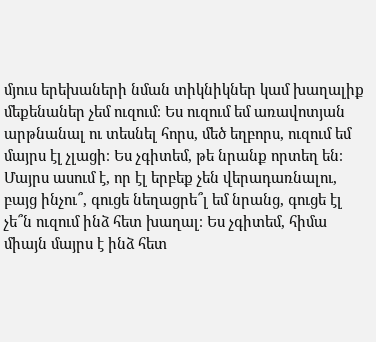մյուս երեխաների նման տիկնիկներ կամ խաղալիք մեքենաներ չեմ ուզում։ Ես ուզում եմ առավոտյան արթնանալ ու տեսնել հորս, մեծ եղբորս, ուզում եմ մայրս էլ չլացի։ Ես չգիտեմ, թե նրանք որտեղ են։ Մայրս ասում է, որ էլ երբեք չեն վերադառնալու, բայց ինչու՞, գուցե նեղացրե՞լ եմ նրանց, գուցե էլ չե՞ն ուզում ինձ հետ խաղալ։ Ես չգիտեմ, հիմա միայն մայրս է ինձ հետ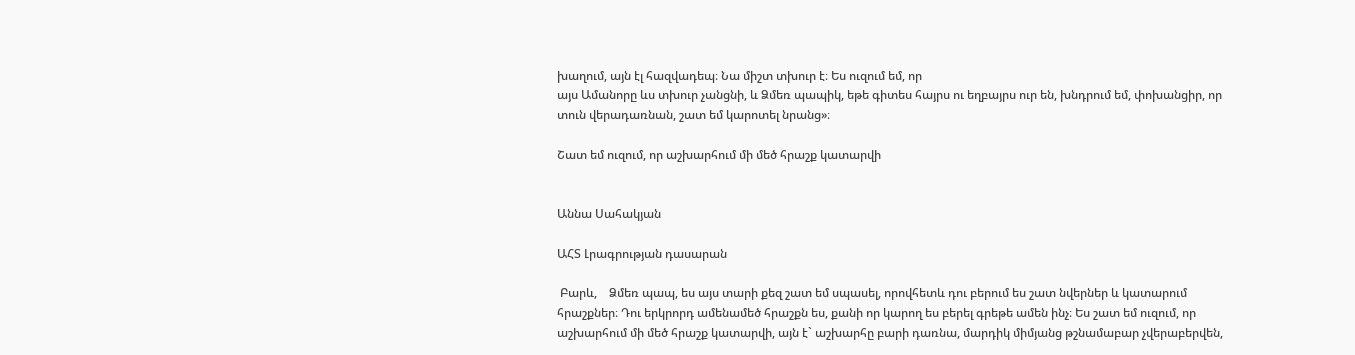խաղում, այն էլ հազվադեպ։ Նա միշտ տխուր է։ Ես ուզում եմ, որ
այս Ամանորը ևս տխուր չանցնի, և Ձմեռ պապիկ, եթե գիտես հայրս ու եղբայրս ուր են, խնդրում եմ, փոխանցիր, որ տուն վերադառնան, շատ եմ կարոտել նրանց»։

Շատ եմ ուզում, որ աշխարհում մի մեծ հրաշք կատարվի


Աննա Սահակյան

ԱՀՏ Լրագրության դասարան

 Բարև,    Ձմեռ պապ, ես այս տարի քեզ շատ եմ սպասել, որովհետև դու բերում ես շատ նվերներ և կատարում հրաշքներ։ Դու երկրորդ ամենամեծ հրաշքն ես, քանի որ կարող ես բերել գրեթե ամեն ինչ։ Ես շատ եմ ուզում, որ աշխարհում մի մեծ հրաշք կատարվի, այն է` աշխարհը բարի դառնա, մարդիկ միմյանց թշնամաբար չվերաբերվեն,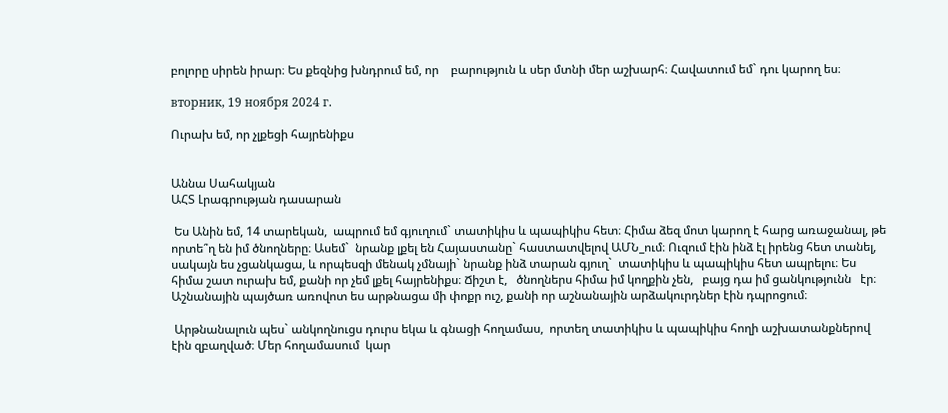բոլորը սիրեն իրար։ Ես քեզնից խնդրում եմ, որ    բարություն և սեր մտնի մեր աշխարհ։ Հավատում եմ` դու կարող ես։

вторник, 19 ноября 2024 г.

Ուրախ եմ, որ չլքեցի հայրենիքս


Աննա Սահակյան
ԱՀՏ Լրագրության դասարան

 Ես Անին եմ, 14 տարեկան,  ապրում եմ գյուղում` տատիկիս և պապիկիս հետ։ Հիմա ձեզ մոտ կարող է հարց առաջանալ, թե որտե՞ղ են իմ ծնողները։ Ասեմ`  նրանք լքել են Հայաստանը` հաստատվելով ԱՄՆ_ում։ Ուզում էին ինձ էլ իրենց հետ տանել,  սակայն ես չցանկացա, և որպեսզի մենակ չմնայի` նրանք ինձ տարան գյուղ`  տատիկիս և պապիկիս հետ ապրելու։ Ես հիմա շատ ուրախ եմ, քանի որ չեմ լքել հայրենիքս։ Ճիշտ է,   ծնողներս հիմա իմ կողքին չեն,   բայց դա իմ ցանկությունն   էր։ Աշնանային պայծառ առովոտ ես արթնացա մի փոքր ուշ, քանի որ աշնանային արձակուրդներ էին դպրոցում։

 Արթնանալուն պես` անկողնուցս դուրս եկա և գնացի հողամաս,  որտեղ տատիկիս և պապիկիս հողի աշխատանքներով էին զբաղված։ Մեր հողամասում  կար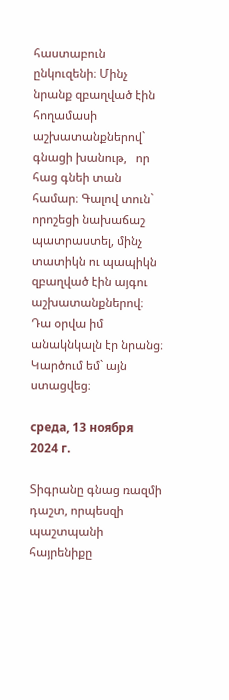հաստաբուն ընկուզենի։ Մինչ նրանք զբաղված էին հողամասի աշխատանքներով` գնացի խանութ,   որ հաց գնեի տան համար։ Գալով տուն`  որոշեցի նախաճաշ պատրաստել, մինչ տատիկն ու պապիկն զբաղված էին այգու աշխատանքներով։ Դա օրվա իմ անակնկալն էր նրանց։ Կարծում եմ` այն ստացվեց։

среда, 13 ноября 2024 г.

Տիգրանը գնաց ռազմի դաշտ, որպեսզի պաշտպանի հայրենիքը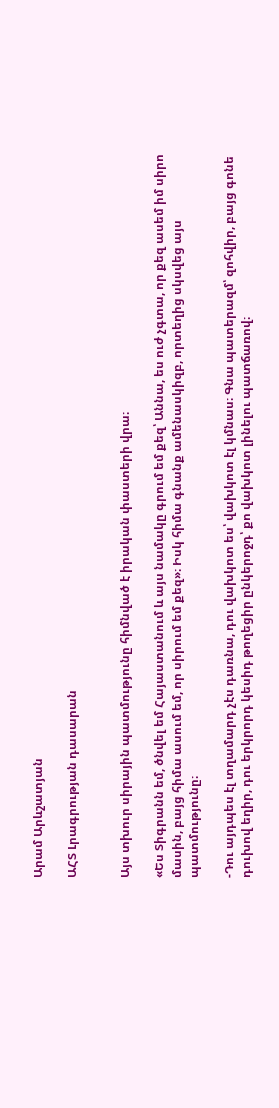Արամ Արևշատյան

ԱՀՏ Լրագրության դասարան


Այս տխուր սիրային պատմությունը հիմնված է իրական փաստերի վրա։

«Ես Տիգրանն եմ, ծնվել եմ Հայաստանում և այս նամակը գրում եմ քեզ՝ Աննա, ես ուժ չգտա, որ քեզ ասեմ իմ սիրո մասին, բայց հիմա ասում եմ, որ սիրում եմ քեզ»։ Իսկ հիմա գնանք ամենասկիզբ, որտեղից սկսվեց այս պատմությունը։

-Դու այդպես էլ տղամարդ չէս դառնա, դու վախկոտ ես՝ վախկոտ էլ կմնաս։ Գնա պատերազմ՝ զոհվիր, բայց գոնե դուխով եղիր, դու երկրորդ կեսիդ թողեցիր ընկերոջդ՝ քո վախկոտ լինելու պատճառով։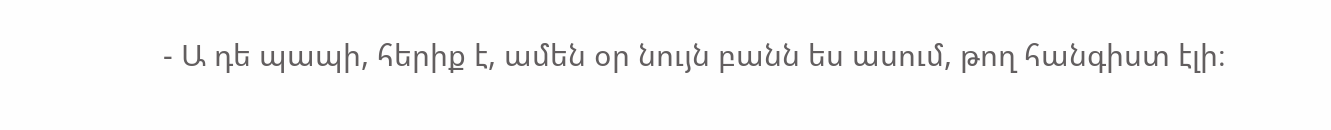- Ա դե պապի, հերիք է, ամեն օր նույն բանն ես ասում, թող հանգիստ էլի։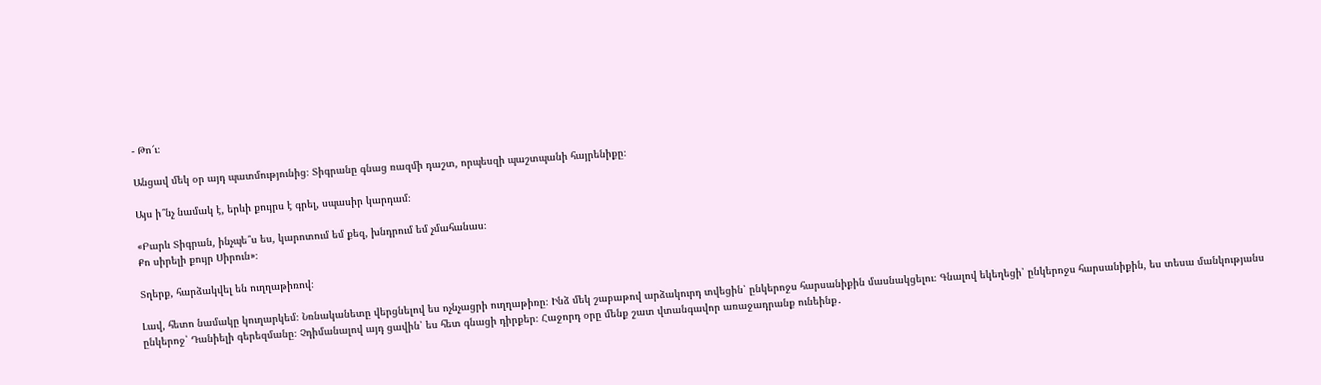- Թո՜ւ։

Անցավ մեկ օր այդ պատմությունից։ Տիգրանը գնաց ռազմի դաշտ, որպեսզի պաշտպանի հայրենիքը։

Այս ի՞նչ նամակ է, երևի քույրս է գրել, սպասիր կարդամ։

«Բարև Տիգրան, ինչպե՞ս ես, կարոտում եմ քեզ, խնդրում եմ չմահանաս։
Քո սիրելի քույր Սիրուն»։

Տղերք, հարձակվել են ուղղաթիռով։

Լավ, հետո նամակը կուղարկեմ։ Նռնականետը վերցնելով ես ոչնչացրի ուղղաթիռը։ Ինձ մեկ շաբաթով արձակուրդ տվեցին՝ ընկերոջս հարսանիքին մասնակցելու։ Գնալով եկեղեցի՝ ընկերոջս հարսանիքին, ես տեսա մանկությանս ընկերոջ՝ Դանիելի գերեզմանը։ Չդիմանալով այդ ցավին՝ ես հետ գնացի դիրքեր։ Հաջորդ օրը մենք շատ վտանգավոր առաջադրանք ունեինք․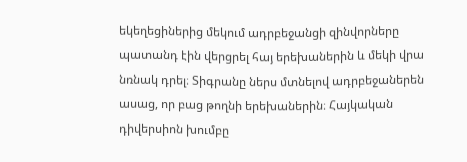եկեղեցիներից մեկում ադրբեջանցի զինվորները պատանդ էին վերցրել հայ երեխաներին և մեկի վրա նռնակ դրել։ Տիգրանը ներս մտնելով ադրբեջաներեն ասաց, որ բաց թողնի երեխաներին։ Հայկական դիվերսիոն խումբը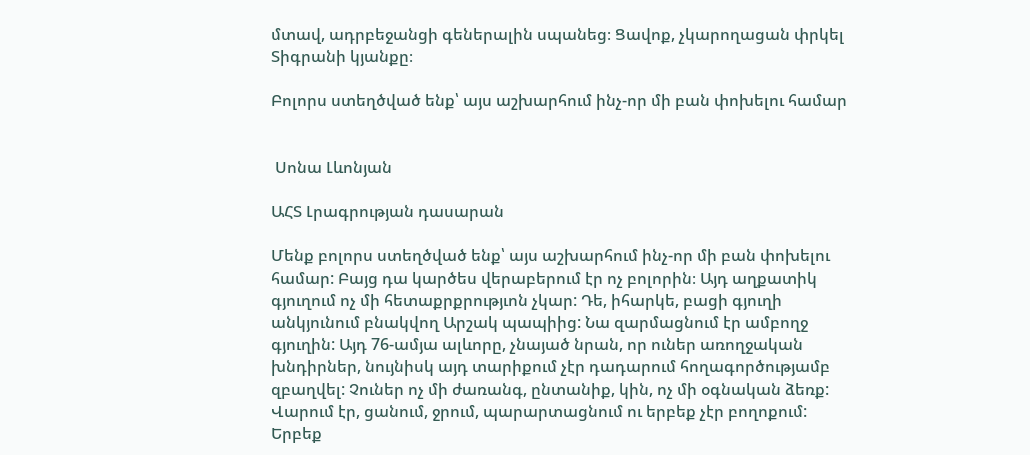մտավ, ադրբեջանցի գեներալին սպանեց։ Ցավոք, չկարողացան փրկել Տիգրանի կյանքը։

Բոլորս ստեղծված ենք՝ այս աշխարհում ինչ-որ մի բան փոխելու համար


 Սոնա Լևոնյան

ԱՀՏ Լրագրության դասարան

Մենք բոլորս ստեղծված ենք՝ այս աշխարհում ինչ-որ մի բան փոխելու համար: Բայց դա կարծես վերաբերում էր ոչ բոլորին։ Այդ աղքատիկ գյուղում ոչ մի հետաքրքրությւոն չկար: Դե, իհարկե, բացի գյուղի անկյունում բնակվող Արշակ պապիից: Նա զարմացնում էր ամբողջ գյուղին: Այդ 76-ամյա ալևորը, չնայած նրան, որ ուներ առողջական խնդիրներ, նույնիսկ այդ տարիքում չէր դադարում հողագործությամբ զբաղվել: Չուներ ոչ մի ժառանգ, ընտանիք, կին, ոչ մի օգնական ձեռք: Վարում էր, ցանում, ջրում, պարարտացնում ու երբեք չէր բողոքում: Երբեք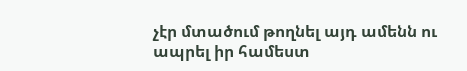չէր մտածում թողնել այդ ամենն ու ապրել իր համեստ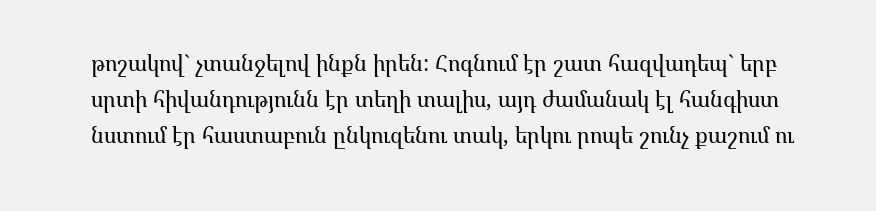թոշակով` չտանջելով ինքն իրեն: Հոգնում էր շատ հազվադեպ` երբ սրտի հիվանդությունն էր տեղի տալիս, այդ ժամանակ էլ հանգիստ նստում էր հաստաբուն ընկուզենու տակ, երկու րոպե շունչ քաշում ու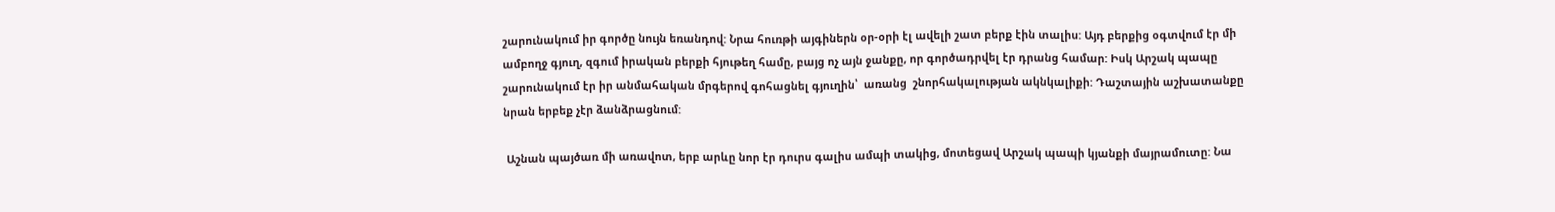շարունակում իր գործը նույն եռանդով: Նրա հուռթի այգիներն օր-օրի էլ ավելի շատ բերք էին տալիս: Այդ բերքից օգտվում էր մի ամբողջ գյուղ, զգում իրական բերքի հյութեղ համը, բայց ոչ այն ջանքը, որ գործադրվել էր դրանց համար: Իսկ Արշակ պապը շարունակում էր իր անմահական մրգերով գոհացնել գյուղին՝  առանց  շնորհակալության ակնկալիքի: Դաշտային աշխատանքը նրան երբեք չէր ձանձրացնում:

 Աշնան պայծառ մի առավոտ, երբ արևը նոր էր դուրս գալիս ամպի տակից, մոտեցավ Արշակ պապի կյանքի մայրամուտը: Նա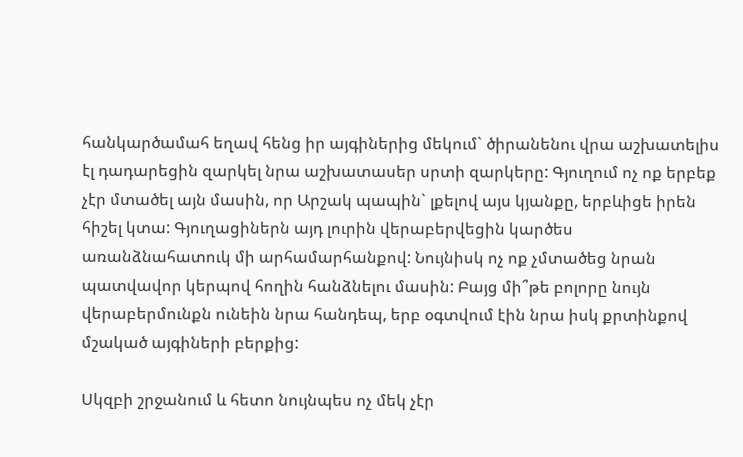հանկարծամահ եղավ հենց իր այգիներից մեկում` ծիրանենու վրա աշխատելիս էլ դադարեցին զարկել նրա աշխատասեր սրտի զարկերը: Գյուղում ոչ ոք երբեք չէր մտածել այն մասին, որ Արշակ պապին` լքելով այս կյանքը, երբևիցե իրեն հիշել կտա: Գյուղացիներն այդ լուրին վերաբերվեցին կարծես առանձնահատուկ մի արհամարհանքով: Նույնիսկ ոչ ոք չմտածեց նրան պատվավոր կերպով հողին հանձնելու մասին: Բայց մի՞թե բոլորը նույն վերաբերմունքն ունեին նրա հանդեպ, երբ օգտվում էին նրա իսկ քրտինքով մշակած այգիների բերքից:

Սկզբի շրջանում և հետո նույնպես ոչ մեկ չէր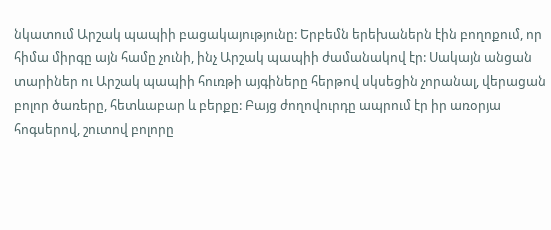նկատում Արշակ պապիի բացակայությունը: Երբեմն երեխաներն էին բողոքում, որ հիմա միրգը այն համը չունի, ինչ Արշակ պապիի ժամանակով էր: Սակայն անցան տարիներ ու Արշակ պապիի հուռթի այգիները հերթով սկսեցին չորանալ, վերացան բոլոր ծառերը, հետևաբար և բերքը: Բայց ժողովուրդը ապրում էր իր առօրյա հոգսերով, շուտով բոլորը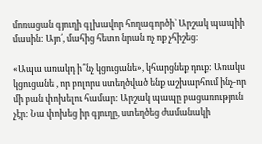մոռացան գյուղի գլխավոր հողագործի` Արշակ պապիի մասին: Այո՛, մահից հետո նրան ոչ ոք չհիշեց։

«Ապա առակդ ի՞նչ կցուցանե», կհարցնեք դուք: Առակս կցուցանե , որ բոլորս ստեղծված ենք աշխարհում ինչ-որ մի բան փոխելու համար: Արշակ պապը բացառություն չէր: Նա փոխեց իր գյուղը, ստեղծեց ժամանակի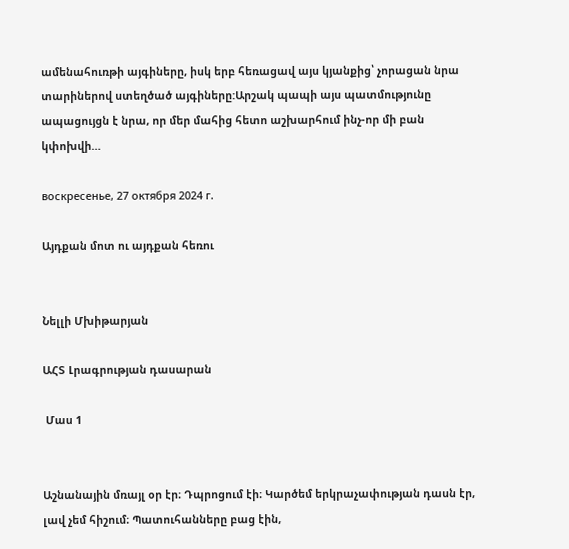ամենահուռթի այգիները, իսկ երբ հեռացավ այս կյանքից՝ չորացան նրա տարիներով ստեղծած այգիները:Արշակ պապի այս պատմությունը ապացույցն է նրա, որ մեր մահից հետո աշխարհում ինչ-որ մի բան կփոխվի…

воскресенье, 27 октября 2024 г.

Այդքան մոտ ու այդքան հեռու


Նելլի Մխիթարյան

ԱՀՏ Լրագրության դասարան

 Մաս 1


Աշնանային մռայլ օր էր։ Դպրոցում էի։ Կարծեմ երկրաչափության դասն էր, լավ չեմ հիշում։ Պատուհանները բաց էին,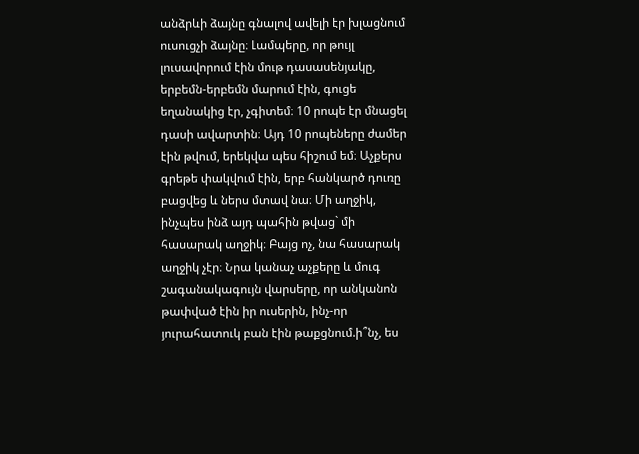անձրևի ձայնը գնալով ավելի էր խլացնում ուսուցչի ձայնը։ Լամպերը, որ թույլ լուսավորում էին մութ դասասենյակը, երբեմն-երբեմն մարում էին, գուցե եղանակից էր, չգիտեմ։ 10 րոպե էր մնացել դասի ավարտին։ Այդ 10 րոպեները ժամեր էին թվում, երեկվա պես հիշում եմ։ Աչքերս գրեթե փակվում էին, երբ հանկարծ դուռը բացվեց և ներս մտավ նա։ Մի աղջիկ, ինչպես ինձ այդ պահին թվաց` մի հասարակ աղջիկ։ Բայց ոչ, նա հասարակ աղջիկ չէր։ Նրա կանաչ աչքերը և մուգ շագանակագույն վարսերը, որ անկանոն թափված էին իր ուսերին, ինչ-որ յուրահատուկ բան էին թաքցնում.ի՞նչ, ես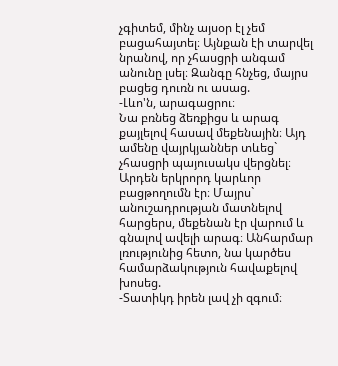չգիտեմ, մինչ այսօր էլ չեմ բացահայտել։ Այնքան էի տարվել նրանով, որ չհասցրի անգամ անունը լսել։ Զանգը հնչեց, մայրս բացեց դուռն ու ասաց.
-Լևո'ն, արագացրու։
Նա բռնեց ձեռքիցս և արագ քայլելով հասավ մեքենային։ Այդ ամենը վայրկյաններ տևեց` չհասցրի պայուսակս վերցնել։ Արդեն երկրորդ կարևոր բացթողումն էր։ Մայրս` անուշադրության մատնելով հարցերս, մեքենան էր վարում և գնալով ավելի արագ։ Անհարմար լռությունից հետո, նա կարծես համարձակություն հավաքելով խոսեց.
-Տատիկդ իրեն լավ չի զգում։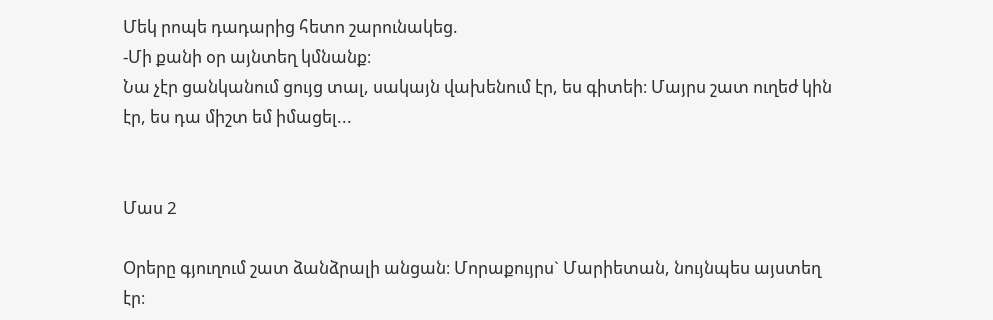Մեկ րոպե դադարից հետո շարունակեց.
-Մի քանի օր այնտեղ կմնանք։
Նա չէր ցանկանում ցույց տալ, սակայն վախենում էր, ես գիտեի։ Մայրս շատ ուղեժ կին էր, ես դա միշտ եմ իմացել...


Մաս 2

Օրերը գյուղում շատ ձանձրալի անցան։ Մորաքույրս` Մարիետան, նույնպես այստեղ էր։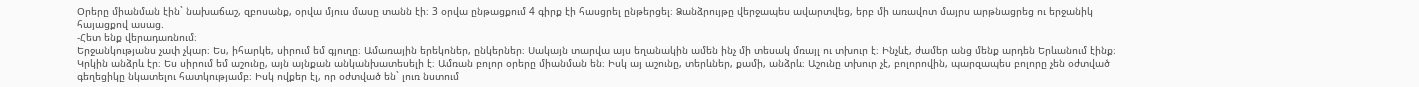Օրերը միանման էին` նախաճաշ, զբոսանք, օրվա մյուս մասը տանն էի։ 3 օրվա ընթացքում 4 գիրք էի հասցրել ընթերցել։ Ձանձրույթը վերջապես ավարտվեց, երբ մի առավոտ մայրս արթնացրեց ու երջանիկ հայացքով ասաց.
-Հետ ենք վերադառնում։
Երջանկությանս չափ չկար։ Ես, իհարկե, սիրում եմ գյուղը։ Ամառային երեկոներ, ընկերներ։ Սակայն տարվա այս եղանակին ամեն ինչ մի տեսակ մռայլ ու տխուր է։ Ինչևէ, ժամեր անց մենք արդեն Երևանում էինք։ Կրկին անձրև էր։ Ես սիրում եմ աշունը, այն այնքան անկանխատեսելի է։ Ամռան բոլոր օրերը միանման են։ Իսկ այ աշունը, տերևներ, քամի, անձրև։ Աշունը տխուր չէ, բոլորովին, պարզապես բոլորը չեն օժտված գեղեցիկը նկատելու հատկությամբ։ Իսկ ովքեր էլ, որ օժտված են` լուռ նստում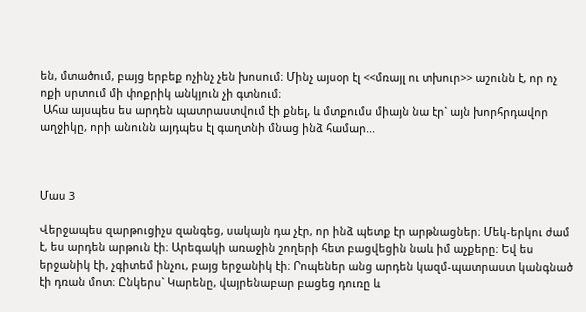են, մտածում, բայց երբեք ոչինչ չեն խոսում։ Մինչ այսօր էլ <<մռայլ ու տխուր>> աշունն է, որ ոչ ոքի սրտում մի փոքրիկ անկյուն չի գտնում։
 Ահա այսպես ես արդեն պատրաստվում էի քնել, և մտքումս միայն նա էր` այն խորհրդավոր աղջիկը, որի անունն այդպես էլ գաղտնի մնաց ինձ համար...



Մաս 3

Վերջապես զարթուցիչս զանգեց, սակայն դա չէր, որ ինձ պետք էր արթնացներ։ Մեկ-երկու ժամ է, ես արդեն արթուն էի։ Արեգակի առաջին շողերի հետ բացվեցին նաև իմ աչքերը։ Եվ ես երջանիկ էի, չգիտեմ ինչու, բայց երջանիկ էի։ Րոպեներ անց արդեն կազմ-պատրաստ կանգնած էի դռան մոտ։ Ընկերս` Կարենը, վայրենաբար բացեց դուռը և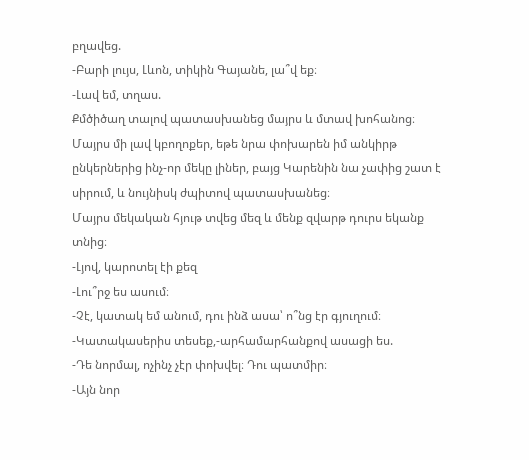բղավեց.
-Բարի լույս, Լևոն, տիկին Գայանե, լա՞վ եք։
-Լավ եմ, տղաս.
Քմծիծաղ տալով պատասխանեց մայրս և մտավ խոհանոց։
Մայրս մի լավ կբողոքեր, եթե նրա փոխարեն իմ անկիրթ ընկերներից ինչ-որ մեկը լիներ, բայց Կարենին նա չափից շատ է սիրում, և նույնիսկ ժպիտով պատասխանեց։
Մայրս մեկական հյութ տվեց մեզ և մենք զվարթ դուրս եկանք տնից։
-Լյով, կարոտել էի քեզ
-Լու՞րջ ես ասում։
-Չէ, կատակ եմ անում, դու ինձ ասա՝ ո՞նց էր գյուղում։
-Կատակասերիս տեսեք,-արհամարհանքով ասացի ես.
-Դե նորմալ, ոչինչ չէր փոխվել։ Դու պատմիր։
-Այն նոր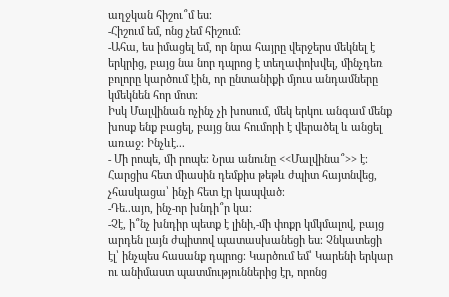աղջկան հիշու՞մ ես։
-Հիշում եմ, ոնց չեմ հիշում։
-Ահա, ես իմացել եմ, որ նրա հայրը վերջերս մեկնել է երկրից, բայց նա նոր դպրոց է տեղափոխվել, մինչդեռ բոլորը կարծում էին, որ ընտանիքի մյուս անդամները կմեկնեն հոր մոտ։
Իսկ Մալվինան ոչինչ չի խոսում, մեկ երկու անգամ մենք խոսք ենք բացել, բայց նա հումորի է վերածել և անցել առաջ։ Ինչևէ...
- Մի րոպե, մի րոպե։ Նրա անունը <<Մալվինա՞>> է։
Հարցիս հետ միասին դեմքիս թեթև ժպիտ հայտնվեց, չհասկացա՝ ինչի հետ էր կապված։
-Դե..այո, ինչ-որ խնդի՞ր կա։
-Չէ, ի՞նչ խնդիր պետք է լինի,-մի փոքր կմկմալով, բայց արդեն լայն ժպիտով պատասխանեցի ես։ Չնկատեցի էլ՝ ինչպես հասանք դպրոց։ Կարծում եմ՝ Կարենի երկար ու անիմաստ պատմություններից էր, որոնց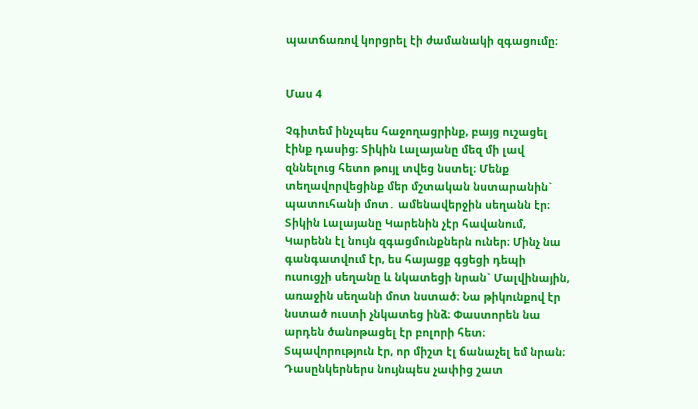պատճառով կորցրել էի ժամանակի զգացումը։


Մաս 4

Չգիտեմ ինչպես հաջողացրինք, բայց ուշացել էինք դասից։ Տիկին Լալայանը մեզ մի լավ զննելուց հետո թույլ տվեց նստել։ Մենք տեղավորվեցինք մեր մշտական նստարանին` պատուհանի մոտ․ ամենավերջին սեղանն էր։
Տիկին Լալայանը Կարենին չէր հավանում, Կարենն էլ նույն զգացմունքներն ուներ։ Մինչ նա գանգատվում էր, ես հայացք գցեցի դեպի ուսուցչի սեղանը և նկատեցի նրան` Մալվինային, առաջին սեղանի մոտ նստած։ Նա թիկունքով էր նստած ուստի չնկատեց ինձ։ Փաստորեն նա արդեն ծանոթացել էր բոլորի հետ։ Տպավորություն էր, որ միշտ էլ ճանաչել եմ նրան։ Դասընկերներս նույնպես չափից շատ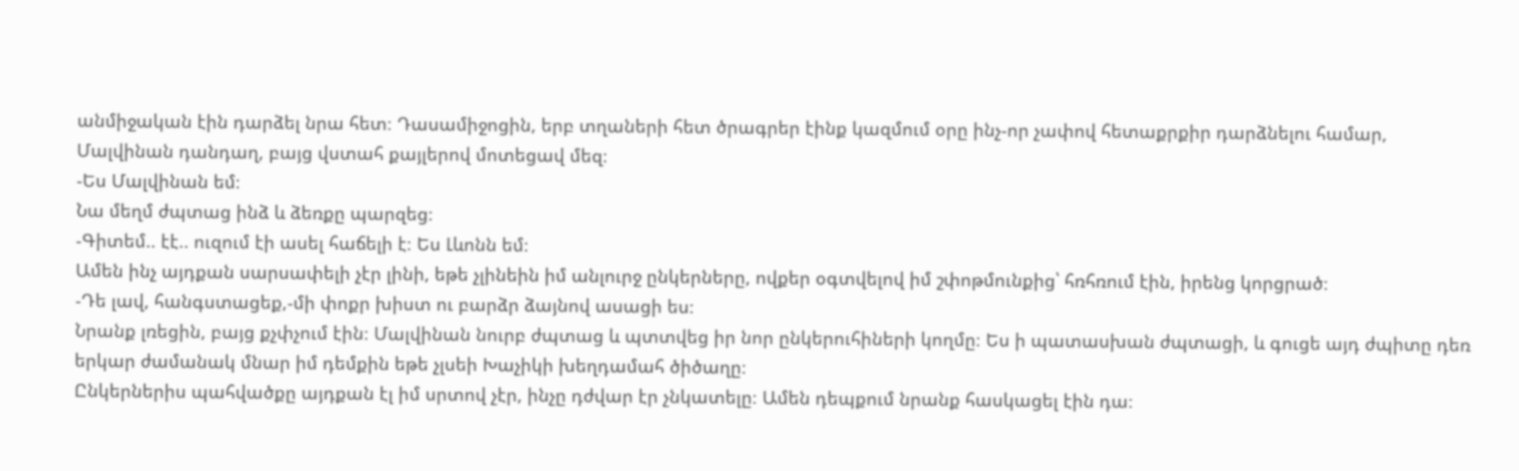անմիջական էին դարձել նրա հետ։ Դասամիջոցին, երբ տղաների հետ ծրագրեր էինք կազմում օրը ինչ-որ չափով հետաքրքիր դարձնելու համար, Մալվինան դանդաղ, բայց վստահ քայլերով մոտեցավ մեզ։
-Ես Մալվինան եմ։
Նա մեղմ ժպտաց ինձ և ձեռքը պարզեց։
-Գիտեմ.. էէ.. ուզում էի ասել հաճելի է։ Ես Լևոնն եմ։
Ամեն ինչ այդքան սարսափելի չէր լինի, եթե չլինեին իմ անլուրջ ընկերները, ովքեր օգտվելով իմ շփոթմունքից՝ հռհռում էին, իրենց կորցրած։
-Դե լավ, հանգստացեք,-մի փոքր խիստ ու բարձր ձայնով ասացի ես։
Նրանք լռեցին, բայց քչփչում էին։ Մալվինան նուրբ ժպտաց և պտտվեց իր նոր ընկերուհիների կողմը։ Ես ի պատասխան ժպտացի, և գուցե այդ ժպիտը դեռ երկար ժամանակ մնար իմ դեմքին եթե չլսեի Խաչիկի խեղդամահ ծիծաղը։
Ընկերներիս պահվածքը այդքան էլ իմ սրտով չէր, ինչը դժվար էր չնկատելը։ Ամեն դեպքում նրանք հասկացել էին դա։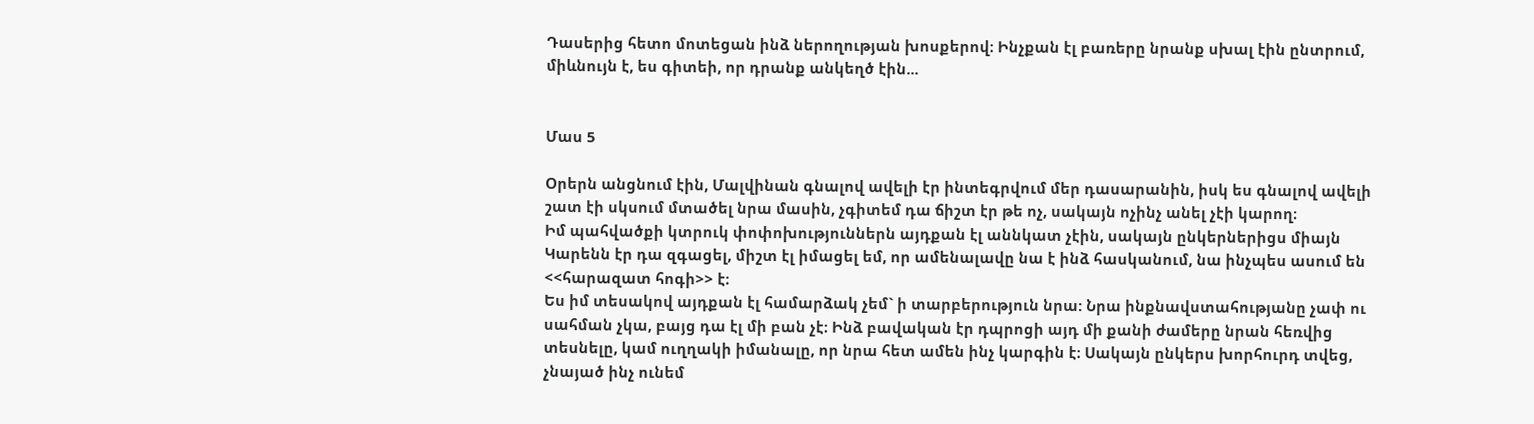Դասերից հետո մոտեցան ինձ ներողության խոսքերով։ Ինչքան էլ բառերը նրանք սխալ էին ընտրում, միևնույն է, ես գիտեի, որ դրանք անկեղծ էին...


Մաս 5

Օրերն անցնում էին, Մալվինան գնալով ավելի էր ինտեգրվում մեր դասարանին, իսկ ես գնալով ավելի շատ էի սկսում մտածել նրա մասին, չգիտեմ դա ճիշտ էր թե ոչ, սակայն ոչինչ անել չէի կարող։
Իմ պահվածքի կտրուկ փոփոխություններն այդքան էլ աննկատ չէին, սակայն ընկերներիցս միայն Կարենն էր դա զգացել, միշտ էլ իմացել եմ, որ ամենալավը նա է ինձ հասկանում, նա ինչպես ասում են <<հարազատ հոգի>> է։
Ես իմ տեսակով այդքան էլ համարձակ չեմ` ի տարբերություն նրա: Նրա ինքնավստահությանը չափ ու սահման չկա, բայց դա էլ մի բան չէ։ Ինձ բավական էր դպրոցի այդ մի քանի ժամերը նրան հեռվից տեսնելը, կամ ուղղակի իմանալը, որ նրա հետ ամեն ինչ կարգին է։ Սակայն ընկերս խորհուրդ տվեց, չնայած ինչ ունեմ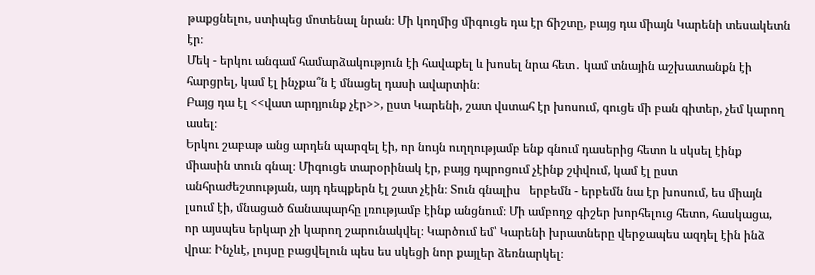թաքցնելու, ստիպեց մոտենալ նրան։ Մի կողմից միգուցե դա էր ճիշտը, բայց դա միայն Կարենի տեսակետն էր։
Մեկ - երկու անգամ համարձակություն էի հավաքել և խոսել նրա հետ․ կամ տնային աշխատանքն էի հարցրել, կամ էլ ինչքա՞ն է մնացել դասի ավարտին։
Բայց դա էլ <<վատ արդյունք չէր>>, ըստ Կարենի, շատ վստահ էր խոսում, գուցե մի բան գիտեր, չեմ կարող ասել։
Երկու շաբաթ անց արդեն պարզել էի, որ նույն ուղղությամբ ենք գնում դասերից հետո և սկսել էինք միասին տուն գնալ։ Միգուցե տարօրինակ էր, բայց դպրոցում չէինք շփվում, կամ էլ ըստ անհրաժեշտության, այդ դեպքերն էլ շատ չէին։ Տուն գնալիս   երբեմն - երբեմն նա էր խոսում, ես միայն լսում էի, մնացած ճանապարհը լռությամբ էինք անցնում։ Մի ամբողջ գիշեր խորհելուց հետո, հասկացա, որ այսպես երկար չի կարող շարունակվել։ Կարծում եմ՝ Կարենի խրատները վերջապես ազդել էին ինձ վրա։ Ինչևէ, լույսը բացվելուն պես ես սկեցի նոր քայլեր ձեռնարկել։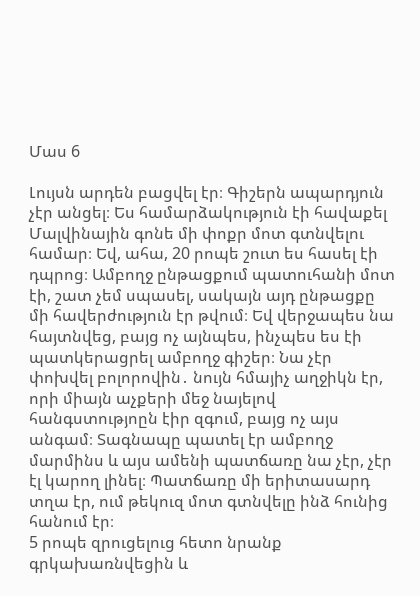Մաս 6

Լույսն արդեն բացվել էր։ Գիշերն ապարդյուն չէր անցել։ Ես համարձակություն էի հավաքել Մալվինային գոնե մի փոքր մոտ գտնվելու համար։ Եվ, ահա, 20 րոպե շուտ ես հասել էի դպրոց։ Ամբողջ ընթացքում պատուհանի մոտ էի, շատ չեմ սպասել, սակայն այդ ընթացքը մի հավերժություն էր թվում։ Եվ վերջապես նա հայտնվեց, բայց ոչ այնպես, ինչպես ես էի պատկերացրել ամբողջ գիշեր։ Նա չէր փոխվել բոլորովին․ նույն հմայիչ աղջիկն էր, որի միայն աչքերի մեջ նայելով հանգստությոըն էիր զգում, բայց ոչ այս անգամ։ Տագնապը պատել էր ամբողջ մարմինս և այս ամենի պատճառը նա չէր, չէր էլ կարող լինել։ Պատճառը մի երիտասարդ տղա էր, ում թեկուզ մոտ գտնվելը ինձ հունից հանում էր։
5 րոպե զրուցելուց հետո նրանք գրկախառնվեցին և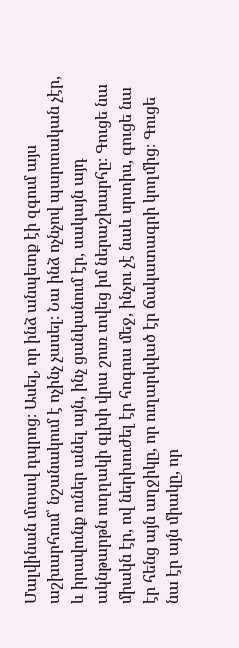Մալվինան մտավ դպրոց։ Ասել, որ ինձ անպետք էի զգում այս աշխարհում՝ նշանակում է ոչինչ չասել։ Նա ինձ ոչնչով պարտական չէր, և իրավունք ուներ անել այն, ինչ ցանկանում էր, սակայն այդ ակնթարթն ուղղակի գլխի վրա շուռ տվեց իմ ներաշխարհը։ Գուցե նա միակն էր, ով ներխուժել էր հոգուս մեջ, ինչու չէ նաև սրտիս, գուցե նա էր հենց այն աղջիկը, որ ուղարկված էր ճակատագրի կողմից։ Գուցե նա էր այն միակը, որ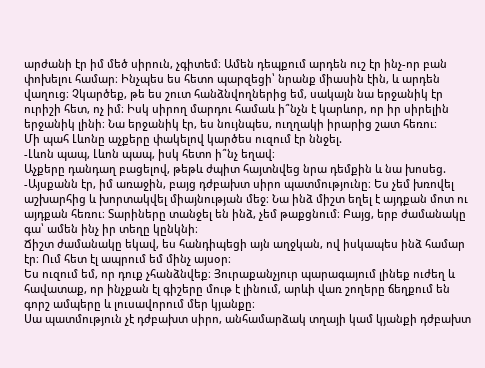արժանի էր իմ մեծ սիրուն, չգիտեմ։ Ամեն դեպքում արդեն ուշ էր ինչ-որ բան փոխելու համար։ Ինչպես ես հետո պարզեցի՝ նրանք միասին էին, և արդեն վաղուց։ Չկարծեք, թե ես շուտ հանձնվողներից եմ, սակայն նա երջանիկ էր ուրիշի հետ, ոչ իմ։ Իսկ սիրող մարդու համաև ի՞նչն է կարևոր, որ իր սիրելին երջանիկ լինի։ Նա երջանիկ էր, ես նույնպես, ուղղակի իրարից շատ հեռու։
Մի պահ Լևոնը աչքերը փակելով կարծես ուզում էր ննջել.
-Լևոն պապ, Լևոն պապ, իսկ հետո ի՞նչ եղավ։
Աչքերը դանդաղ բացելով, թեթև ժպիտ հայտնվեց նրա դեմքին և նա խոսեց.
-Այսքանն էր, իմ առաջին, բայց դժբախտ սիրո պատմությունը։ Ես չեմ խռովել աշխարհից և խորտակվել միայնության մեջ։ Նա ինձ միշտ եղել է այդքան մոտ ու այդքան հեռու։ Տարիները տանջել են ինձ, չեմ թաքցնում։ Բայց, երբ ժամանակը գա՝ ամեն ինչ իր տեղը կընկնի։
Ճիշտ ժամանակը եկավ, ես հանդիպեցի այն աղջկան, ով իսկապես ինձ համար էր։ Ում հետ էլ ապրում եմ մինչ այսօր։
Ես ուզում եմ, որ դուք չհանձնվեք։ Յուրաքանչյուր պարագայում լինեք ուժեղ և հավատաք, որ ինչքան էլ գիշերը մութ է լինում, արևի վառ շողերը ճեղքում են գորշ ամպերը և լուսավորում մեր կյանքը։
Սա պատմություն չէ դժբախտ սիրո, անհամարձակ տղայի կամ կյանքի դժբախտ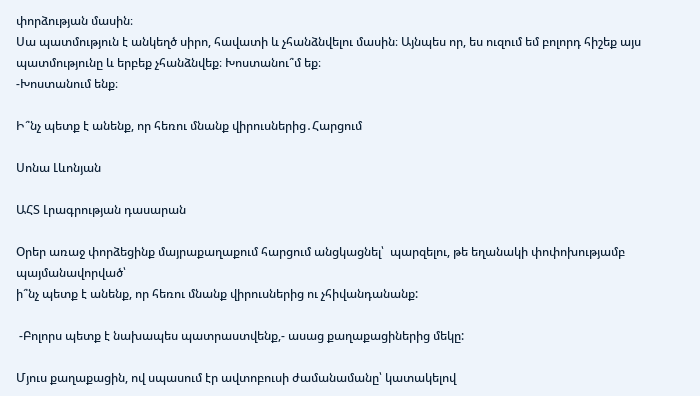փորձության մասին։
Սա պատմություն է անկեղծ սիրո, հավատի և չհանձնվելու մասին։ Այնպես որ, ես ուզում եմ բոլորդ հիշեք այս պատմությունը և երբեք չհանձնվեք։ Խոստանու՞մ եք։
-Խոստանում ենք։

Ի՞նչ պետք է անենք, որ հեռու մնանք վիրուսներից․Հարցում

Սոնա Լևոնյան

ԱՀՏ Լրագրության դասարան

Օրեր առաջ փորձեցինք մայրաքաղաքում հարցում անցկացնել՝  պարզելու, թե եղանակի փոփոխությամբ պայմանավորված՝
ի՞նչ պետք է անենք, որ հեռու մնանք վիրուսներից ու չհիվանդանանք:

 -Բոլորս պետք է նախապես պատրաստվենք,- ասաց քաղաքացիներից մեկը:

Մյուս քաղաքացին, ով սպասում էր ավտոբուսի ժամանամանը՝ կատակելով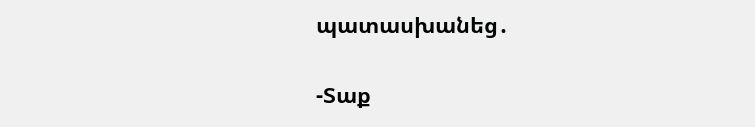պատասխանեց․

-Տաք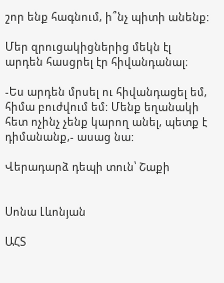շոր ենք հագնում, ի՞նչ պիտի անենք:

Մեր զրուցակիցներից մեկն էլ արդեն հասցրել էր հիվանդանալ։

-Ես արդեն մրսել ու հիվանդացել եմ, հիմա բուժվում եմ: Մենք եղանակի հետ ոչինչ չենք կարող անել, պետք է դիմանանք,- ասաց նա:

Վերադարձ դեպի տուն՝ Շաքի


Սոնա Լևոնյան

ԱՀՏ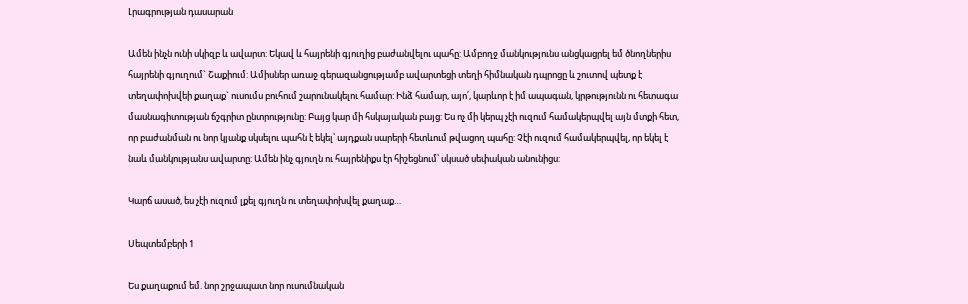Լրագրության դասարան

Ամեն ինչն ունի սկիզբ և ավարտ: Եկավ և հայրենի գյուղից բաժանվելու պահը: Ամբողջ մանկությունս անցկացրել եմ ծնողներիս հայրենի գյուղում` Շաքիում: Ամիսներ առաջ գերազանցությամբ ավարտեցի տեղի հիմնական դպրոցը և շուտով պետք է տեղափոխվեի քաղաք` ուսումս բուհում շարունակելու համար: Ինձ համար, այո՛, կարևոր է իմ ապագան, կրթությունն ու հետագա մասնագիտության ճշգրիտ ընտրությունը: Բայց կար մի հսկայական բայց: Ես ոչ մի կերպ չէի ուզում համակերպվել այն մտքի հետ, որ բաժանման ու նոր կյանք սկսելու պահն է եկել՝ այդքան սարերի հետևում թվացող պահը: Չէի ուզում համակերպվել, որ եկել է նաև մանկությանս ավարտը: Ամեն ինչ գյուղն ու հայրենիքս էր հիշեցնում՝ սկսած սեփական անունիցս:

Կարճ ասած, ես չէի ուզում լքել գյուղն ու տեղափոխվել քաղաք…

Սեպտեմբերի 1

Ես քաղաքում եմ. նոր շրջապատ նոր ուսումնական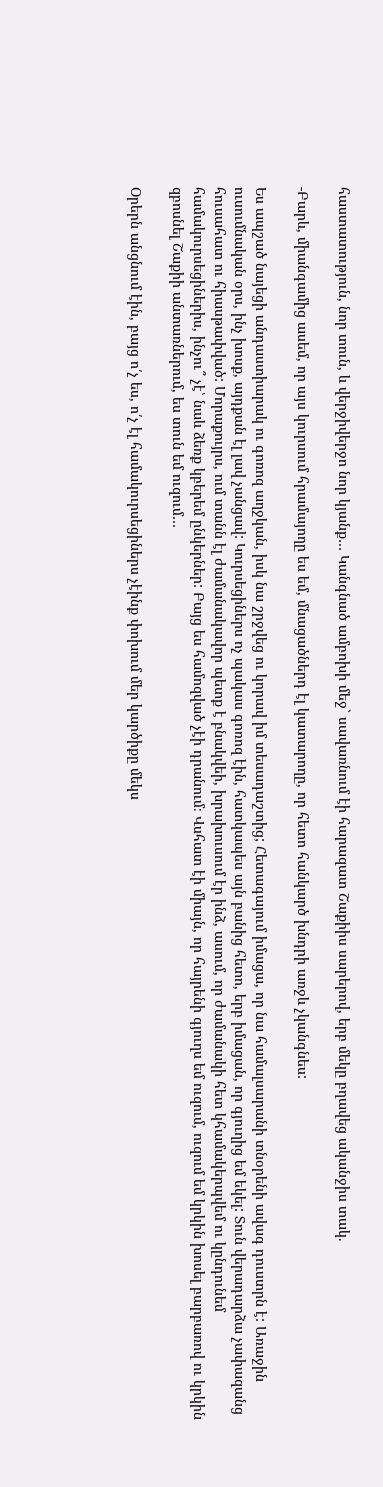հաստատություն, նոր տուն, և վերջիվերջո նոր կյանք… Կանգնած ամբոխի մեջ` սավառնում էի հարազատ Շաքիիս սարերով, երբ մեկը բղավեց ականջիս տակ.

-Բարև, միանգամից ասեմ, որ այս կուրսում հրամայողը ես եմ, մնացածներդ էլ կատարողը, որ հետո հանկարծ խնդրի առջև չկանգնես:

Ես ապշած նայեցի անդաստիարակ ու գոռոզ աղջկան, իսկ նա շրջվեց ու կորավ իմ տեսադաշտից; Հետագայում իմացա, որ նա համալսարանի տնօրենի ավագ դուստրն է: Առաջին ուսումնական օրս, ինչ խոսք, այդքան էլ լավ չանցավ: Կուրսեցիներս ոչ պակաս գոռոզ էին, հատկապես այն բանից հետո, երբ իմացան, որ գյուղից եմ եկել: Տուն վերադարձա չափազանց հուսահատ ու հիասթափված: Մորաքույրս, ում տանն էլ ժամանակավոր պետք է բնակվեի, խրախուսում էր ինձ, ասում, որ ժամանակի հետ կհամակերպվեմ ու կընդունեմ համակուրսեցիներիս, ինչու՞ չէ՝ նաև ձեռք կբերեմ ընկերներ: Բայց ես համոզված չէի դրանում։ Վսհատ էի միայն, որ հայրենի գյուղս եմ ուզում, ուզում եմ կրկին խոսել բարբառով ու կրկին զբոսնել Շաքիի անտառներում, ես տուն եմ ուզում…

Օրերն անցնում էին, բայց ո՛չ ես, ո՛չ էլ համակուրսեցիներս չէինք փոխում մեր կարծիքը մեկս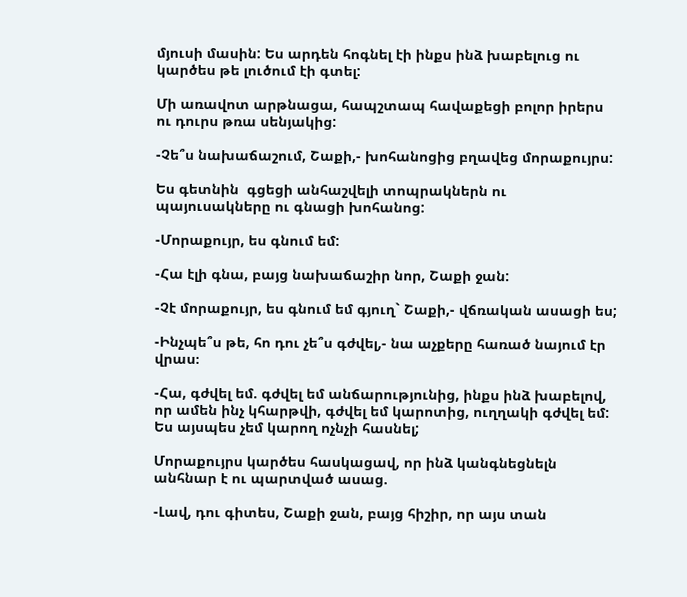մյուսի մասին: Ես արդեն հոգնել էի ինքս ինձ խաբելուց ու կարծես թե լուծում էի գտել:

Մի առավոտ արթնացա, հապշտապ հավաքեցի բոլոր իրերս ու դուրս թռա սենյակից:

-Չե՞ս նախաճաշում, Շաքի,- խոհանոցից բղավեց մորաքույրս:

Ես գետնին  գցեցի անհաշվելի տոպրակներն ու պայուսակները ու գնացի խոհանոց:

-Մորաքույր, ես գնում եմ:

-Հա էլի գնա, բայց նախաճաշիր նոր, Շաքի ջան:

-Չէ մորաքույր, ես գնում եմ գյուղ` Շաքի,- վճռական ասացի ես;

-Ինչպե՞ս թե, հո դու չե՞ս գժվել,- նա աչքերը հառած նայում էր վրաս։

-Հա, գժվել եմ. գժվել եմ անճարությունից, ինքս ինձ խաբելով, որ ամեն ինչ կհարթվի, գժվել եմ կարոտից, ուղղակի գժվել եմ: Ես այսպես չեմ կարող ոչնչի հասնել;

Մորաքույրս կարծես հասկացավ, որ ինձ կանգնեցնելն անհնար է ու պարտված ասաց.

-Լավ, դու գիտես, Շաքի ջան, բայց հիշիր, որ այս տան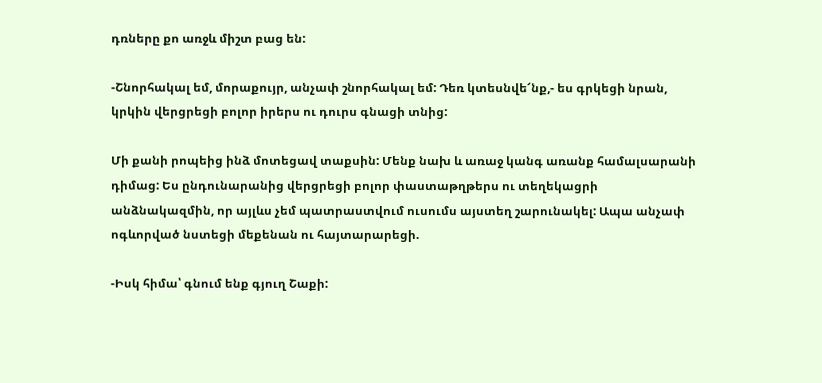դռները քո առջև միշտ բաց են:

-Շնորհակալ եմ, մորաքույր, անչափ շնորհակալ եմ: Դեռ կտեսնվե՜նք,- ես գրկեցի նրան, կրկին վերցրեցի բոլոր իրերս ու դուրս գնացի տնից:

Մի քանի րոպեից ինձ մոտեցավ տաքսին: Մենք նախ և առաջ կանգ առանք համալսարանի դիմաց: Ես ընդունարանից վերցրեցի բոլոր փաստաթղթերս ու տեղեկացրի անձնակազմին, որ այլևս չեմ պատրաստվում ուսումս այստեղ շարունակել: Ապա անչափ ոգևորված նստեցի մեքենան ու հայտարարեցի.

-Իսկ հիմա՝ գնում ենք գյուղ Շաքի: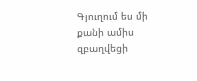Գյուղում ես մի քանի ամիս զբաղվեցի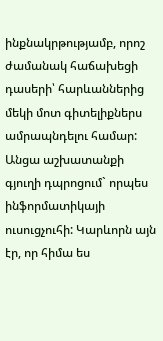ինքնակրթությամբ, որոշ ժամանակ հաճախեցի դասերի՝ հարևաններից մեկի մոտ գիտելիքներս ամրապնդելու համար: Անցա աշխատանքի գյուղի դպրոցում` որպես ինֆորմատիկայի ուսուցչուհի: Կարևորն այն էր, որ հիմա ես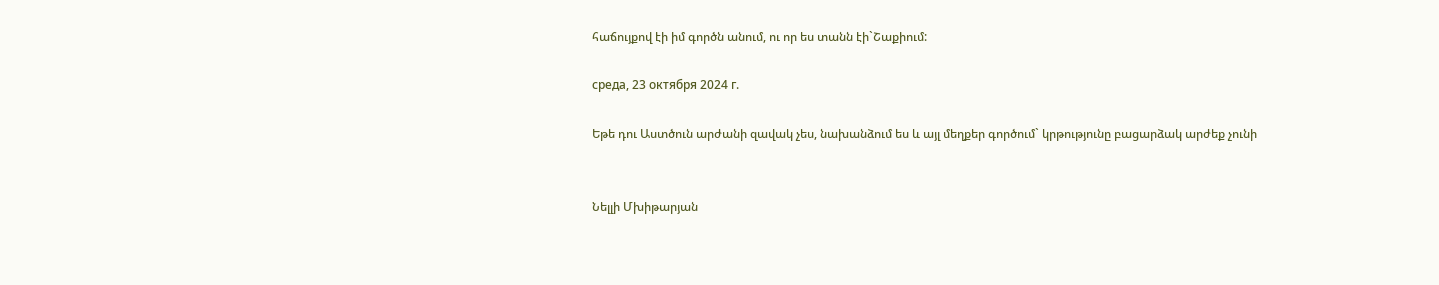հաճույքով էի իմ գործն անում, ու որ ես տանն էի`Շաքիում:

среда, 23 октября 2024 г.

Եթե դու Աստծուն արժանի զավակ չես, նախանձում ես և այլ մեղքեր գործում` կրթությունը բացարձակ արժեք չունի


Նելլի Մխիթարյան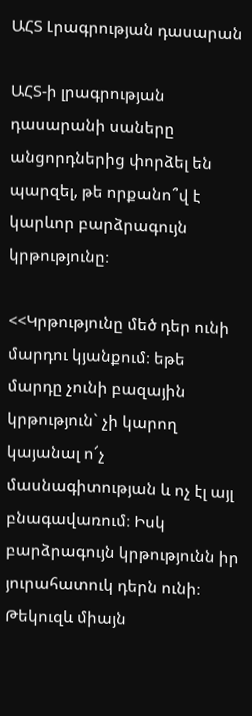ԱՀՏ Լրագրության դասարան

ԱՀՏ-ի լրագրության դասարանի սաները անցորդներից փորձել են պարզել, թե որքանո՞վ է կարևոր բարձրագույն  կրթությունը։

<<Կրթությունը մեծ դեր ունի մարդու կյանքում։ եթե մարդը չունի բազային կրթություն` չի կարող կայանալ ո՜չ մասնագիտության և ոչ էլ այլ բնագավառում։ Իսկ բարձրագույն կրթությունն իր յուրահատուկ դերն ունի։ Թեկուզև միայն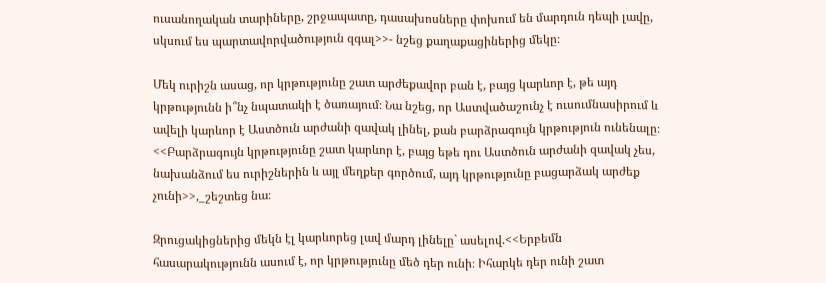ուսանողական տարիները, շրջապատը, դասախոսները փոխում են մարդուն դեպի լավը, սկսում ես պարտավորվածություն զգալ>>- նշեց քաղաքացիներից մեկը։

Մեկ ուրիշն ասաց, որ կրթությունը շատ արժեքավոր բան է, բայց կարևոր է, թե այդ կրթությունն ի՞նչ նպատակի է ծառայում։ Նա նշեց, որ Աստվածաշունչ է ուսումնասիրում և ավելի կարևոր է Աստծուն արժանի զավակ լինել, քան բարձրագույն կրթություն ունենալը։ <<Բարձրագույն կրթությունը շատ կարևոր է, բայց եթե դու Աստծուն արժանի զավակ չես, նախանձում ես ուրիշներին և այլ մեղքեր գործում, այդ կրթությունը բացարձակ արժեք չունի>>,_շեշտեց նա։

Զրուցակիցներից մեկն էլ կարևորեց լավ մարդ լինելը` ասելով.<<Երբեմն հասարակությունն ասում է, որ կրթությունը մեծ դեր ունի։ Իհարկե դեր ունի շատ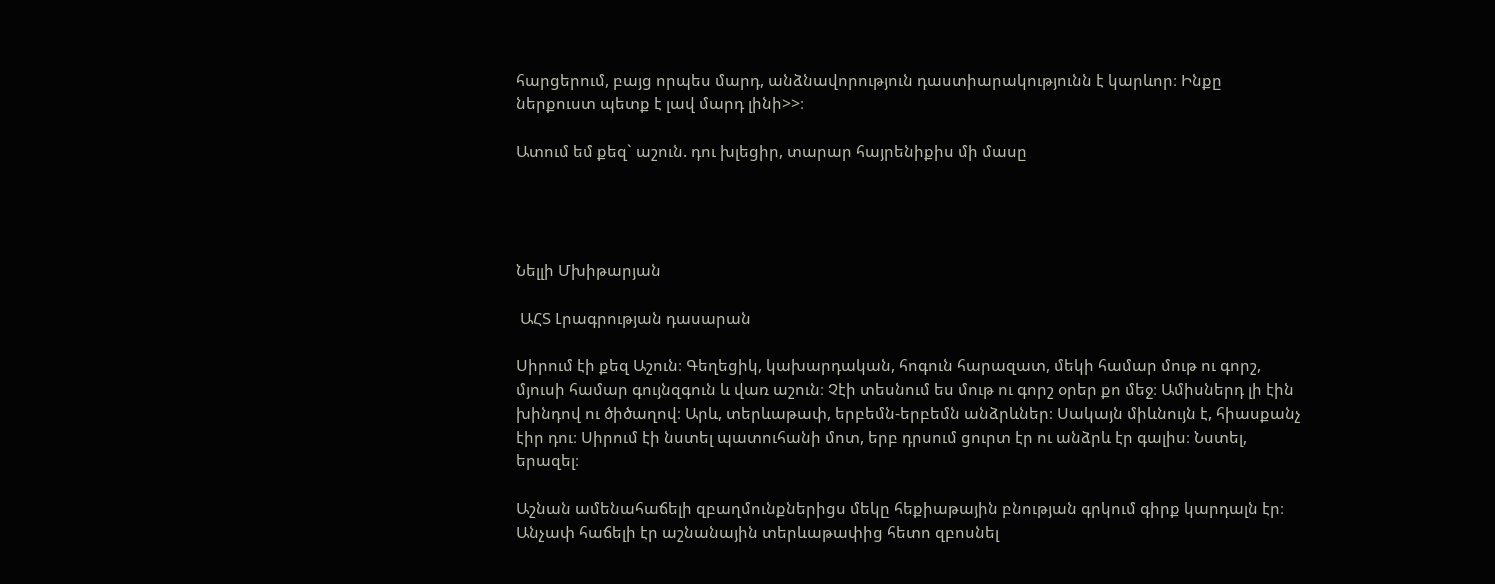հարցերում, բայց որպես մարդ, անձնավորություն դաստիարակությունն է կարևոր։ Ինքը ներքուստ պետք է լավ մարդ լինի>>։

Ատում եմ քեզ` աշուն. դու խլեցիր, տարար հայրենիքիս մի մասը




Նելլի Մխիթարյան

 ԱՀՏ Լրագրության դասարան

Սիրում էի քեզ Աշուն։ Գեղեցիկ, կախարդական, հոգուն հարազատ, մեկի համար մութ ու գորշ, մյուսի համար գույնզգուն և վառ աշուն։ Չէի տեսնում ես մութ ու գորշ օրեր քո մեջ։ Ամիսներդ լի էին խինդով ու ծիծաղով։ Արև, տերևաթափ, երբեմն-երբեմն անձրևներ։ Սակայն միևնույն է, հիասքանչ էիր դու։ Սիրում էի նստել պատուհանի մոտ, երբ դրսում ցուրտ էր ու անձրև էր գալիս։ Նստել, երազել։

Աշնան ամենահաճելի զբաղմունքներիցս մեկը հեքիաթային բնության գրկում գիրք կարդալն էր։ Անչափ հաճելի էր աշնանային տերևաթափից հետո զբոսնել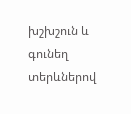խշխշուն և գունեղ տերևներով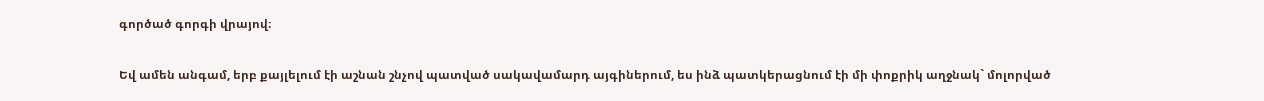գործած գորգի վրայով։

Եվ ամեն անգամ, երբ քայլելում էի աշնան շնչով պատված սակավամարդ այգիներում, ես ինձ պատկերացնում էի մի փոքրիկ աղջնակ` մոլորված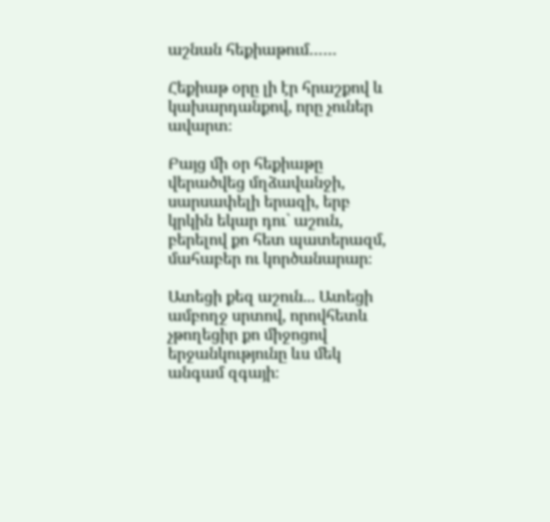աշնան հեքիաթում……

Հեքիաթ օրը լի էր հրաշքով և կախարդանքով, որը չուներ ավարտ։

Բայց մի օր հեքիաթը վերածվեց մղձավանջի, սարսափելի երազի, երբ կրկին եկար դու` աշուն, բերելով քո հետ պատերազմ, մահաբեր ու կործանարար։

Ատեցի քեզ աշուն... Ատեցի ամբողջ սրտով, որովհետև չթողեցիր քո միջոցով երջանկությունը ևս մեկ անգամ զգայի։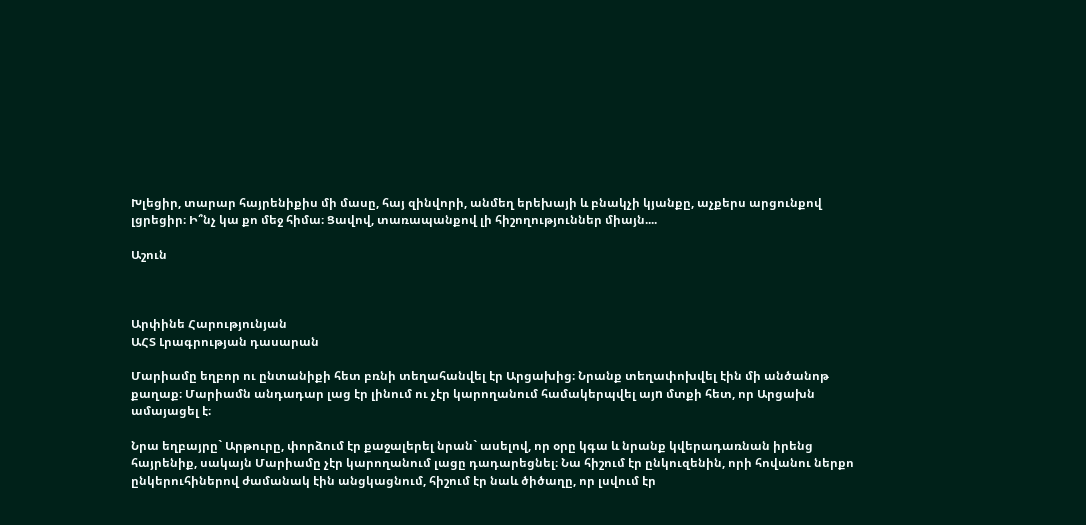Խլեցիր, տարար հայրենիքիս մի մասը, հայ զինվորի, անմեղ երեխայի և բնակչի կյանքը, աչքերս արցունքով լցրեցիր։ Ի՞նչ կա քո մեջ հիմա։ Ցավով, տառապանքով լի հիշողություններ միայն....

Աշուն



Արփինե Հարությունյան
ԱՀՏ Լրագրության դասարան

Մարիամը եղբոր ու ընտանիքի հետ բռնի տեղահանվել էր Արցախից։ Նրանք տեղափոխվել էին մի անծանոթ քաղաք։ Մարիամն անդադար լաց էր լինում ու չէր կարողանում համակերպվել այn մտքի հետ, որ Արցախն ամայացել է։

Նրա եղբայրը` Արթուրը, փորձում էր քաջալերել նրան` ասելով, որ օրը կգա և նրանք կվերադառնան իրենց հայրենիք, սակայն Մարիամը չէր կարողանում լացը դադարեցնել։ Նա հիշում էր ընկուզենին, որի հովանու ներքո ընկերուհիներով ժամանակ էին անցկացնում, հիշում էր նաև ծիծաղը, որ լսվում էր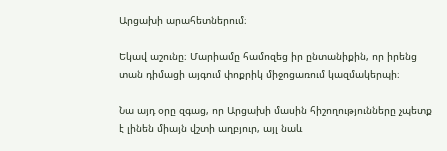Արցախի արահետներում։

Եկավ աշունը։ Մարիամը համոզեց իր ընտանիքին, որ իրենց տան դիմացի այգում փոքրիկ միջոցառում կազմակերպի։

Նա այդ օրը զգաց, որ Արցախի մասին հիշողությունները չպետք է լինեն միայն վշտի աղբյուր, այլ նաև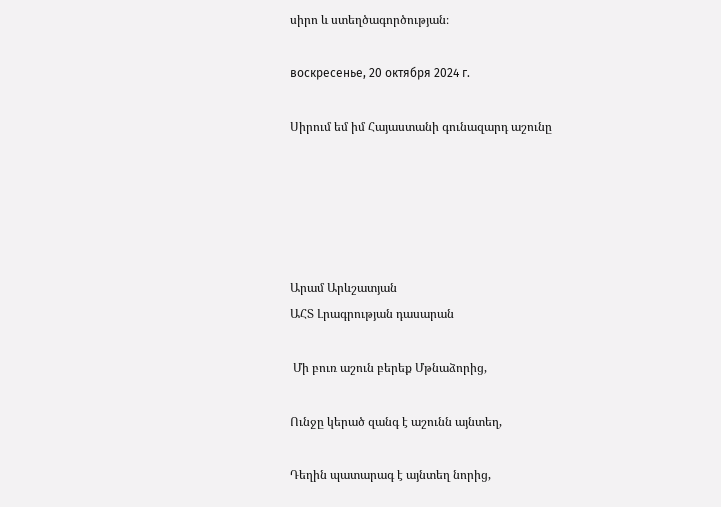սիրո և ստեղծագործության։

воскресенье, 20 октября 2024 г.

Սիրում եմ իմ Հայաստանի գունազարդ աշունը





Արամ Արևշատյան
ԱՀՏ Լրագրության դասարան

 Մի բուռ աշուն բերեք Մթնաձորից,

Ունջը կերած զանգ է աշունն այնտեղ,

Դեղին պատարագ է այնտեղ նորից,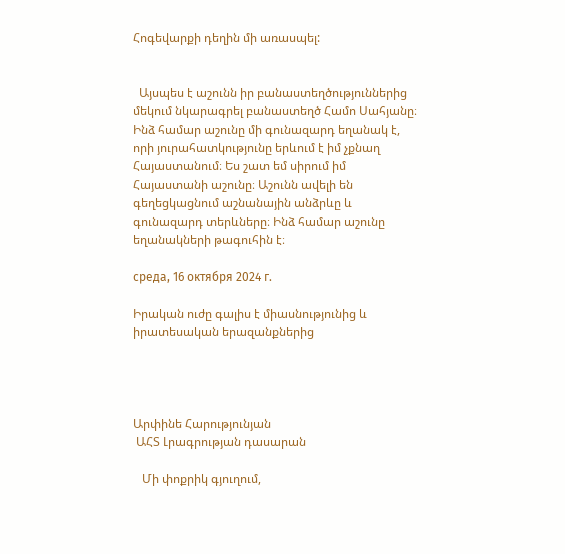Հոգեվարքի դեղին մի առասպել:


  Այսպես է աշունն իր բանաստեղծություններից մեկում նկարագրել բանաստեղծ Համո Սահյանը։ Ինձ համար աշունը մի գունազարդ եղանակ է, որի յուրահատկությունը երևում է իմ չքնաղ Հայաստանում։ Ես շատ եմ սիրում իմ Հայաստանի աշունը։ Աշունն ավելի են գեղեցկացնում աշնանային անձրևը և գունազարդ տերևները։ Ինձ համար աշունը եղանակների թագուհին է։

среда, 16 октября 2024 г.

Իրական ուժը գալիս է միասնությունից և իրատեսական երազանքներից




Արփինե Հարությունյան
 ԱՀՏ Լրագրության դասարան

   Մի փոքրիկ գյուղում,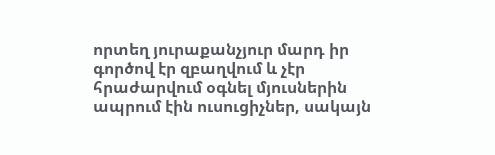որտեղ յուրաքանչյուր մարդ իր գործով էր զբաղվում և չէր հրաժարվում օգնել մյուսներին ապրում էին ուսուցիչներ, սակայն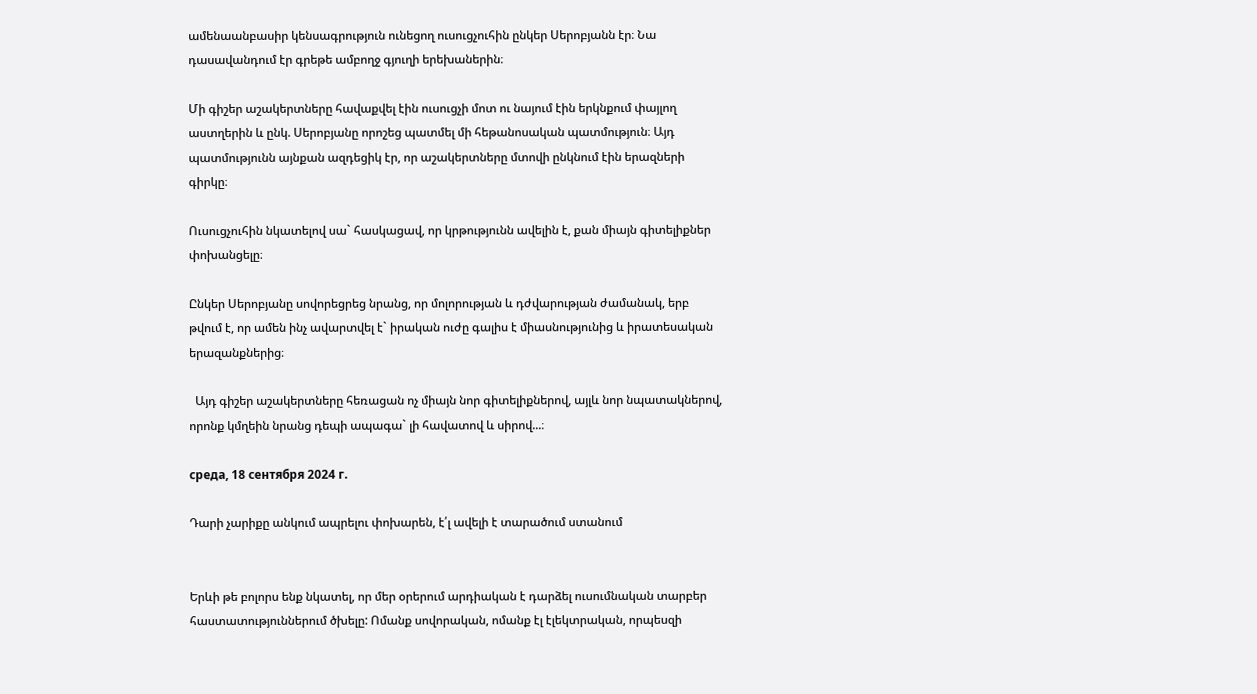ամենաանբասիր կենսագրություն ունեցող ուսուցչուհին ընկեր Սերոբյանն էր։ Նա դասավանդում էր գրեթե ամբողջ գյուղի երեխաներին։

Մի գիշեր աշակերտները հավաքվել էին ուսուցչի մոտ ու նայում էին երկնքում փայլող աստղերին և ընկ. Սերոբյանը որոշեց պատմել մի հեթանոսական պատմություն։ Այդ պատմությունն այնքան ազդեցիկ էր, որ աշակերտները մտովի ընկնում էին երազների գիրկը։

Ուսուցչուհին նկատելով սա` հասկացավ, որ կրթությունն ավելին է, քան միայն գիտելիքներ փոխանցելը։

Ընկեր Սերոբյանը սովորեցրեց նրանց, որ մոլորության և դժվարության ժամանակ, երբ թվում է, որ ամեն ինչ ավարտվել է` իրական ուժը գալիս է միասնությունից և իրատեսական երազանքներից։

  Այդ գիշեր աշակերտները հեռացան ոչ միայն նոր գիտելիքներով, այլև նոր նպատակներով, որոնք կմղեին նրանց դեպի ապագա` լի հավատով և սիրով...։

среда, 18 сентября 2024 г.

Դարի չարիքը անկում ապրելու փոխարեն, է՛լ ավելի է տարածում ստանում


Երևի թե բոլորս ենք նկատել, որ մեր օրերում արդիական է դարձել ուսումնական տարբեր հաստատություններում ծխելը: Ոմանք սովորական, ոմանք էլ էլեկտրական, որպեսզի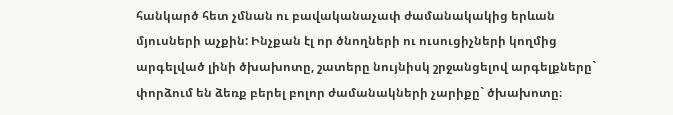հանկարծ հետ չմնան ու բավականաչափ ժամանակակից երևան մյուսների աչքին: Ինչքան էլ որ ծնողների ու ուսուցիչների կողմից արգելված լինի ծխախոտը, շատերը նույնիսկ շրջանցելով արգելքները` փորձում են ձեռք բերել բոլոր ժամանակների չարիքը` ծխախոտը։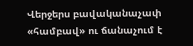Վերջերս բավականաչափ «համբավ» ու ճանաչում է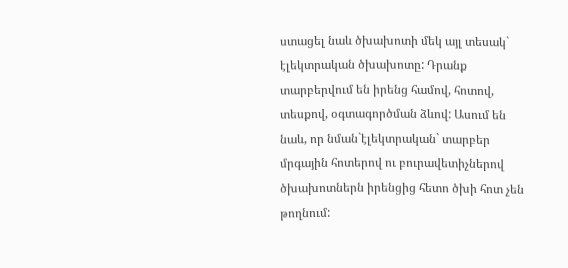ստացել նաև ծխախոտի մեկ այլ տեսակ` էլեկտրական ծխախոտը: Դրանք տարբերվում են իրենց համով, հոտով, տեսքով, օգտագործման ձևով: Ասում են նաև, որ նման`էլեկտրական` տարբեր մրգային հոտերով ու բուրավետիչներով ծխախոտներն իրենցից հետո ծխի հոտ չեն թողնում: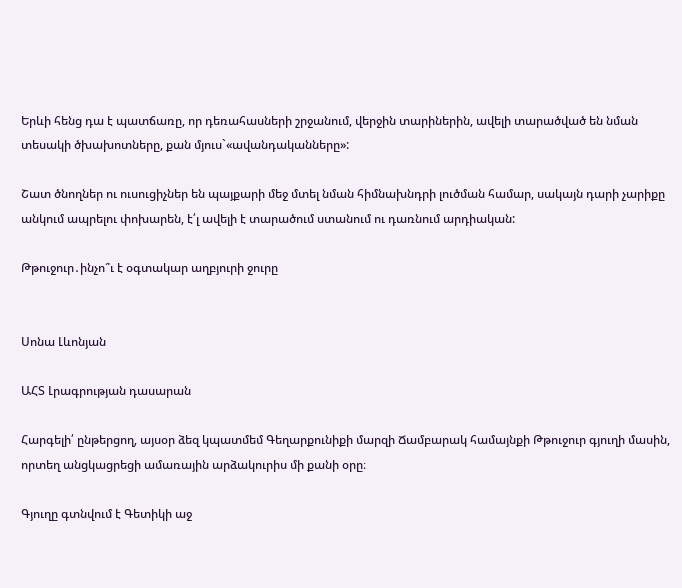Երևի հենց դա է պատճառը, որ դեռահասների շրջանում, վերջին տարիներին, ավելի տարածված են նման տեսակի ծխախոտները, քան մյուս`«ավանդականները»:

Շատ ծնողներ ու ուսուցիչներ են պայքարի մեջ մտել նման հիմնախնդրի լուծման համար, սակայն դարի չարիքը անկում ապրելու փոխարեն, է՛լ ավելի է տարածում ստանում ու դառնում արդիական:

Թթուջուր․ինչո՞ւ է օգտակար աղբյուրի ջուրը


Սոնա Լևոնյան

ԱՀՏ Լրագրության դասարան

Հարգելի՛ ընթերցող, այսօր ձեզ կպատմեմ Գեղարքունիքի մարզի Ճամբարակ համայնքի Թթուջուր գյուղի մասին, որտեղ անցկացրեցի ամառային արձակուրիս մի քանի օրը։

Գյուղը գտնվում է Գետիկի աջ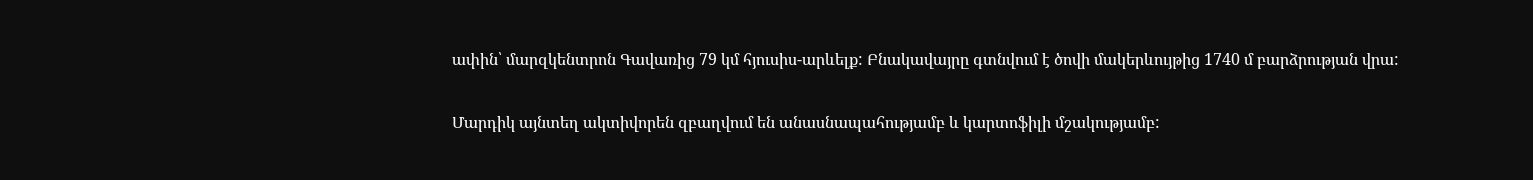ափին՝ մարզկենտրոն Գավառից 79 կմ հյուսիս-արևելք: Բնակավայրը գտնվում է ծովի մակերևույթից 1740 մ բարձրության վրա:

Մարդիկ այնտեղ ակտիվորեն զբաղվում են անասնապահությամբ և կարտոֆիլի մշակությամբ: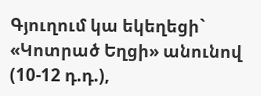Գյուղում կա եկեղեցի` «Կոտրած Եղցի» անունով (10-12 դ.դ.),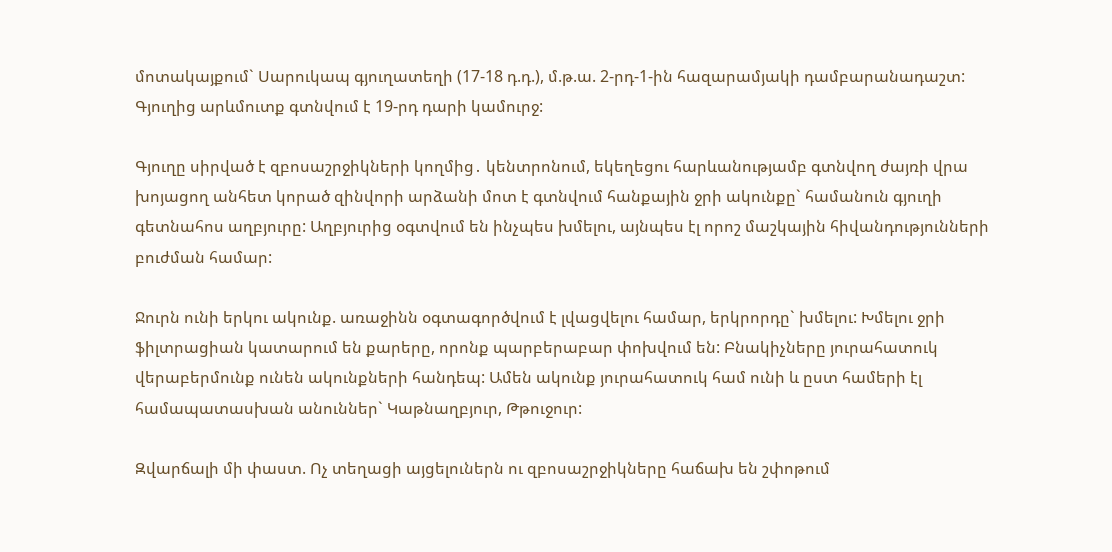մոտակայքում` Սարուկապ գյուղատեղի (17-18 դ.դ.), մ.թ.ա. 2-րդ-1-ին հազարամյակի դամբարանադաշտ: Գյուղից արևմուտք գտնվում է 19-րդ դարի կամուրջ:

Գյուղը սիրված է զբոսաշրջիկների կողմից․ կենտրոնում, եկեղեցու հարևանությամբ գտնվող ժայռի վրա խոյացող անհետ կորած զինվորի արձանի մոտ է գտնվում հանքային ջրի ակունքը` համանուն գյուղի գետնահոս աղբյուրը: Աղբյուրից օգտվում են ինչպես խմելու, այնպես էլ որոշ մաշկային հիվանդությունների բուժման համար:

Ջուրն ունի երկու ակունք. առաջինն օգտագործվում է լվացվելու համար, երկրորդը` խմելու: Խմելու ջրի ֆիլտրացիան կատարում են քարերը, որոնք պարբերաբար փոխվում են: Բնակիչները յուրահատուկ վերաբերմունք ունեն ակունքների հանդեպ: Ամեն ակունք յուրահատուկ համ ունի և ըստ համերի էլ համապատասխան անուններ` Կաթնաղբյուր, Թթուջուր:

Զվարճալի մի փաստ. Ոչ տեղացի այցելուներն ու զբոսաշրջիկները հաճախ են շփոթում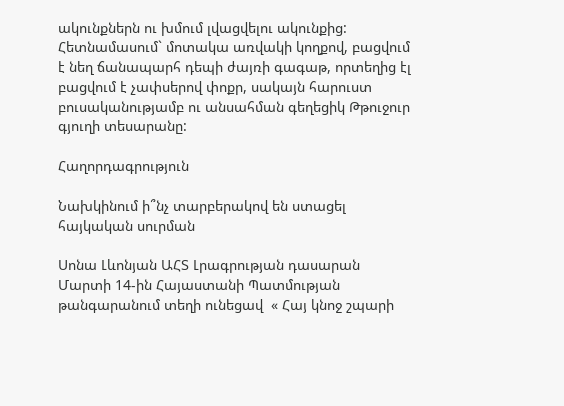ակունքներն ու խմում լվացվելու ակունքից: Հետնամասում` մոտակա առվակի կողքով, բացվում է նեղ ճանապարհ դեպի ժայռի գագաթ, որտեղից էլ բացվում է չափսերով փոքր, սակայն հարուստ բուսականությամբ ու անսահման գեղեցիկ Թթուջուր գյուղի տեսարանը:

Հաղորդագրություն

Նախկինում ի՞նչ տարբերակով են ստացել հայկական սուրման

Սոնա Լևոնյան ԱՀՏ Լրագրության դասարան Մարտի 14-ին Հայաստանի Պատմության թանգարանում տեղի ունեցավ  « Հայ կնոջ շպարի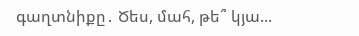գաղտնիքը․ Ծես, մահ, թե՞ կյա...